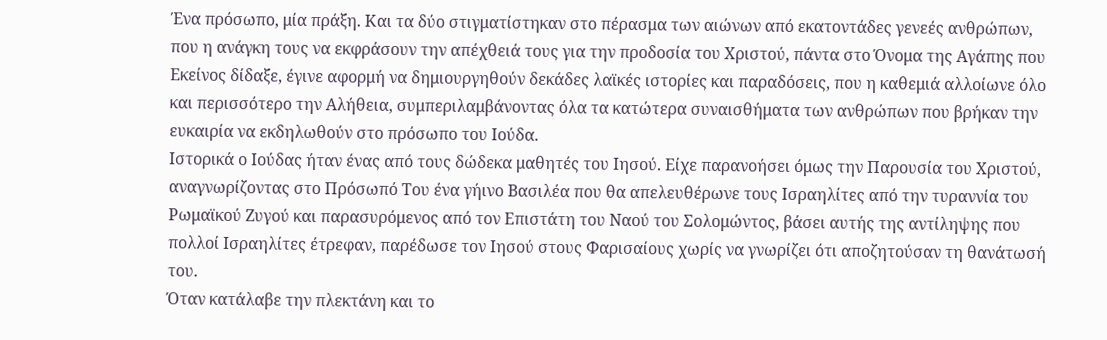Ένα πρόσωπο, μία πράξη. Και τα δύο στιγματίστηκαν στο πέρασμα των αιώνων από εκατοντάδες γενεές ανθρώπων, που η ανάγκη τους να εκφράσουν την απέχθειά τους για την προδοσία του Χριστού, πάντα στο Όνομα της Αγάπης που Εκείνος δίδαξε, έγινε αφορμή να δημιουργηθούν δεκάδες λαϊκές ιστορίες και παραδόσεις, που η καθεμιά αλλοίωνε όλο και περισσότερο την Αλήθεια, συμπεριλαμβάνοντας όλα τα κατώτερα συναισθήματα των ανθρώπων που βρήκαν την ευκαιρία να εκδηλωθούν στο πρόσωπο του Ιούδα.
Ιστορικά ο Ιούδας ήταν ένας από τους δώδεκα μαθητές του Ιησού. Είχε παρανοήσει όμως την Παρουσία του Χριστού, αναγνωρίζοντας στο Πρόσωπό Του ένα γήινο Βασιλέα που θα απελευθέρωνε τους Ισραηλίτες από την τυραννία του Ρωμαϊκού Ζυγού και παρασυρόμενος από τον Επιστάτη του Ναού του Σολομώντος, βάσει αυτής της αντίληψης που πολλοί Ισραηλίτες έτρεφαν, παρέδωσε τον Ιησού στους Φαρισαίους χωρίς να γνωρίζει ότι αποζητούσαν τη θανάτωσή του.
Όταν κατάλαβε την πλεκτάνη και το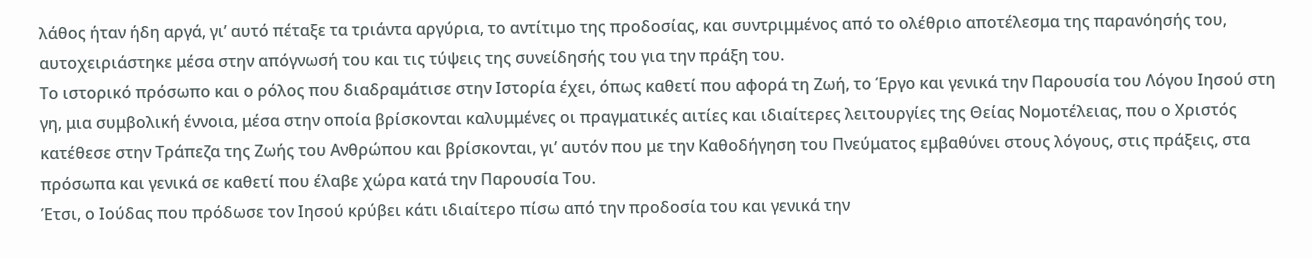λάθος ήταν ήδη αργά, γι’ αυτό πέταξε τα τριάντα αργύρια, το αντίτιμο της προδοσίας, και συντριμμένος από το ολέθριο αποτέλεσμα της παρανόησής του, αυτοχειριάστηκε μέσα στην απόγνωσή του και τις τύψεις της συνείδησής του για την πράξη του.
Το ιστορικό πρόσωπο και ο ρόλος που διαδραμάτισε στην Ιστορία έχει, όπως καθετί που αφορά τη Ζωή, το Έργο και γενικά την Παρουσία του Λόγου Ιησού στη γη, μια συμβολική έννοια, μέσα στην οποία βρίσκονται καλυμμένες οι πραγματικές αιτίες και ιδιαίτερες λειτουργίες της Θείας Νομοτέλειας, που ο Χριστός κατέθεσε στην Τράπεζα της Ζωής του Ανθρώπου και βρίσκονται, γι’ αυτόν που με την Καθοδήγηση του Πνεύματος εμβαθύνει στους λόγους, στις πράξεις, στα πρόσωπα και γενικά σε καθετί που έλαβε χώρα κατά την Παρουσία Του.
Έτσι, ο Ιούδας που πρόδωσε τον Ιησού κρύβει κάτι ιδιαίτερο πίσω από την προδοσία του και γενικά την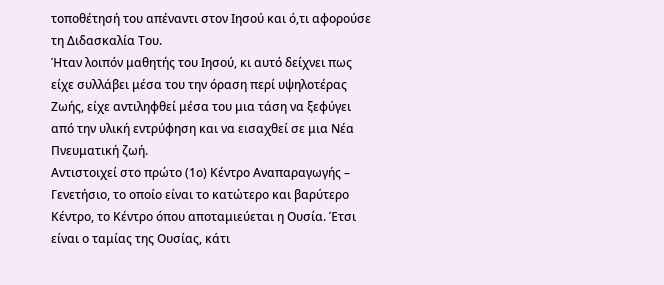τοποθέτησή του απέναντι στον Ιησού και ό,τι αφορούσε τη Διδασκαλία Του.
Ήταν λοιπόν μαθητής του Ιησού, κι αυτό δείχνει πως είχε συλλάβει μέσα του την όραση περί υψηλοτέρας Ζωής, είχε αντιληφθεί μέσα του μια τάση να ξεφύγει από την υλική εντρύφηση και να εισαχθεί σε μια Νέα Πνευματική ζωή.
Αντιστοιχεί στο πρώτο (1ο) Κέντρο Αναπαραγωγής – Γενετήσιο, το οποίο είναι το κατώτερο και βαρύτερο Κέντρο, το Κέντρο όπου αποταμιεύεται η Ουσία. Έτσι είναι ο ταμίας της Ουσίας, κάτι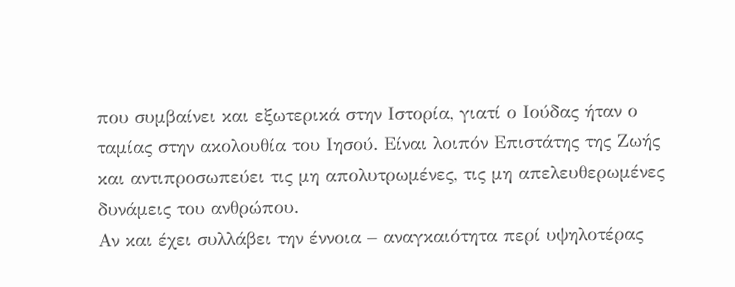που συμβαίνει και εξωτερικά στην Ιστορία, γιατί ο Ιούδας ήταν ο ταμίας στην ακολουθία του Ιησού. Είναι λοιπόν Επιστάτης της Ζωής και αντιπροσωπεύει τις μη απολυτρωμένες, τις μη απελευθερωμένες δυνάμεις του ανθρώπου.
Αν και έχει συλλάβει την έννοια – αναγκαιότητα περί υψηλοτέρας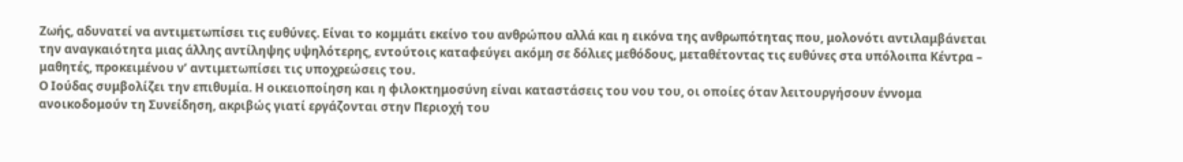Ζωής, αδυνατεί να αντιμετωπίσει τις ευθύνες. Είναι το κομμάτι εκείνο του ανθρώπου αλλά και η εικόνα της ανθρωπότητας που, μολονότι αντιλαμβάνεται την αναγκαιότητα μιας άλλης αντίληψης υψηλότερης, εντούτοις καταφεύγει ακόμη σε δόλιες μεθόδους, μεταθέτοντας τις ευθύνες στα υπόλοιπα Κέντρα – μαθητές, προκειμένου ν’ αντιμετωπίσει τις υποχρεώσεις του.
Ο Ιούδας συμβολίζει την επιθυμία. Η οικειοποίηση και η φιλοκτημοσύνη είναι καταστάσεις του νου του, οι οποίες όταν λειτουργήσουν έννομα ανοικοδομούν τη Συνείδηση, ακριβώς γιατί εργάζονται στην Περιοχή του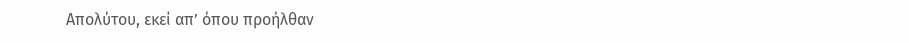Απολύτου, εκεί απ’ όπου προήλθαν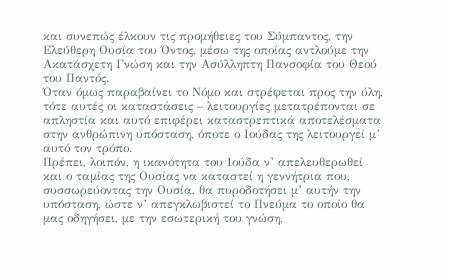και συνεπώς έλκουν τις προμήθειες του Σύμπαντος, την Ελεύθερη Ουσία του Όντος, μέσω της οποίας αντλούμε την Ακατάσχετη Γνώση και την Ασύλληπτη Πανσοφία του Θεού του Παντός.
Όταν όμως παραβαίνει το Νόμο και στρέφεται προς την ύλη, τότε αυτές οι καταστάσεις – λειτουργίες μετατρέπονται σε απληστία και αυτό επιφέρει καταστρεπτικά αποτελέσματα στην ανθρώπινη υπόσταση, όποτε ο Ιούδας της λειτουργεί μ’ αυτό τον τρόπο.
Πρέπει, λοιπόν, η ικανότητα του Ιούδα ν’ απελευθερωθεί και ο ταμίας της Ουσίας να καταστεί η γεννήτρια που, συσσωρεύοντας την Ουσία, θα πυροδοτήσει μ’ αυτήν την υπόσταση, ώστε ν’ απεγκλωβιστεί το Πνεύμα το οποίο θα μας οδηγήσει, με την εσωτερική του γνώση,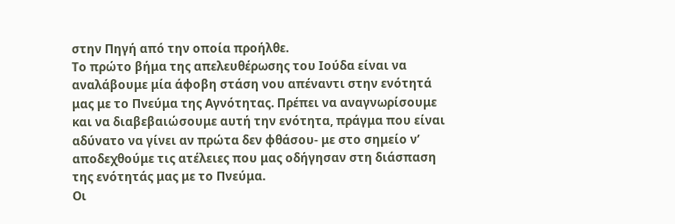στην Πηγή από την οποία προήλθε.
Το πρώτο βήμα της απελευθέρωσης του Ιούδα είναι να αναλάβουμε μία άφοβη στάση νου απέναντι στην ενότητά μας με το Πνεύμα της Αγνότητας. Πρέπει να αναγνωρίσουμε και να διαβεβαιώσουμε αυτή την ενότητα, πράγμα που είναι αδύνατο να γίνει αν πρώτα δεν φθάσου- με στο σημείο ν’ αποδεχθούμε τις ατέλειες που μας οδήγησαν στη διάσπαση της ενότητάς μας με το Πνεύμα.
Οι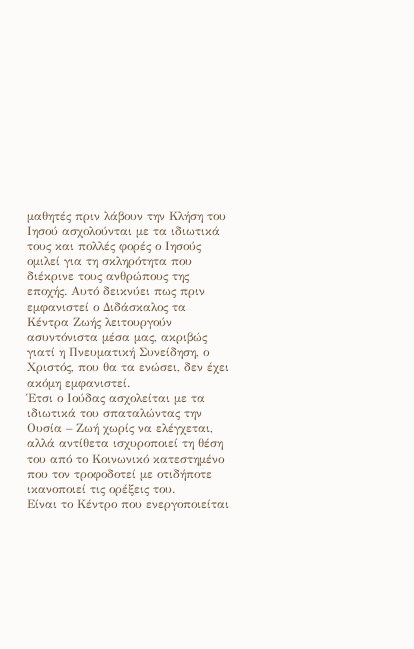μαθητές πριν λάβουν την Κλήση του Ιησού ασχολούνται με τα ιδιωτικά τους και πολλές φορές ο Ιησούς ομιλεί για τη σκληρότητα που διέκρινε τους ανθρώπους της εποχής. Αυτό δεικνύει πως πριν εμφανιστεί ο Διδάσκαλος τα Κέντρα Ζωής λειτουργούν ασυντόνιστα μέσα μας, ακριβώς γιατί η Πνευματική Συνείδηση, ο Χριστός, που θα τα ενώσει, δεν έχει ακόμη εμφανιστεί.
Έτσι ο Ιούδας ασχολείται με τα ιδιωτικά του σπαταλώντας την Ουσία – Ζωή χωρίς να ελέγχεται, αλλά αντίθετα ισχυροποιεί τη θέση του από το Κοινωνικό κατεστημένο που τον τροφοδοτεί με οτιδήποτε ικανοποιεί τις ορέξεις του.
Είναι το Κέντρο που ενεργοποιείται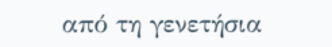από τη γενετήσια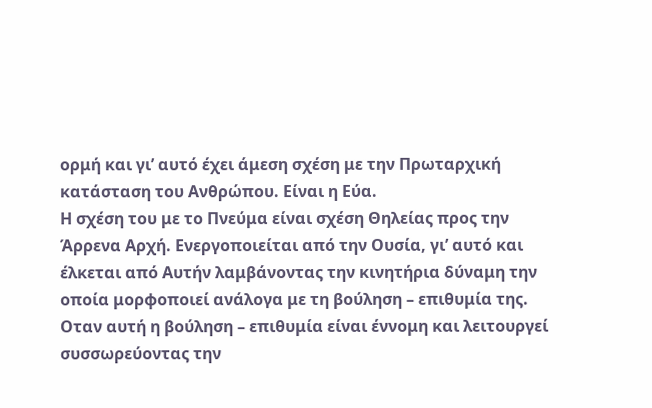ορμή και γι’ αυτό έχει άμεση σχέση με την Πρωταρχική κατάσταση του Ανθρώπου. Είναι η Εύα.
Η σχέση του με το Πνεύμα είναι σχέση Θηλείας προς την Άρρενα Αρχή. Ενεργοποιείται από την Ουσία, γι’ αυτό και έλκεται από Αυτήν λαμβάνοντας την κινητήρια δύναμη την οποία μορφοποιεί ανάλογα με τη βούληση – επιθυμία της.
Οταν αυτή η βούληση – επιθυμία είναι έννομη και λειτουργεί συσσωρεύοντας την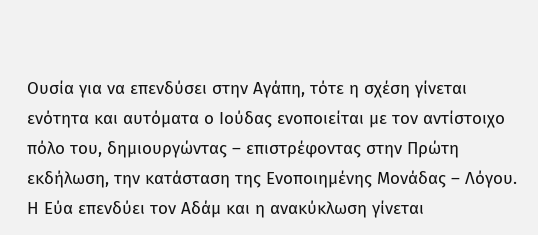Ουσία για να επενδύσει στην Αγάπη, τότε η σχέση γίνεται ενότητα και αυτόματα ο Ιούδας ενοποιείται με τον αντίστοιχο πόλο του, δημιουργώντας – επιστρέφοντας στην Πρώτη εκδήλωση, την κατάσταση της Ενοποιημένης Μονάδας – Λόγου.
Η Εύα επενδύει τον Αδάμ και η ανακύκλωση γίνεται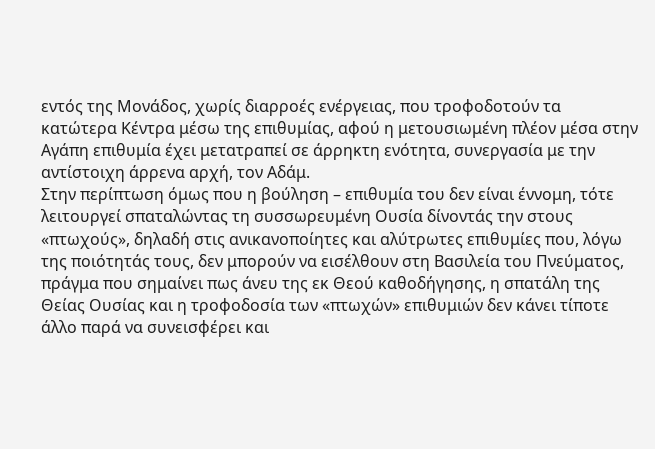εντός της Μονάδος, χωρίς διαρροές ενέργειας, που τροφοδοτούν τα κατώτερα Κέντρα μέσω της επιθυμίας, αφού η μετουσιωμένη πλέον μέσα στην Αγάπη επιθυμία έχει μετατραπεί σε άρρηκτη ενότητα, συνεργασία με την αντίστοιχη άρρενα αρχή, τον Αδάμ.
Στην περίπτωση όμως που η βούληση – επιθυμία του δεν είναι έννομη, τότε λειτουργεί σπαταλώντας τη συσσωρευμένη Ουσία δίνοντάς την στους «πτωχούς», δηλαδή στις ανικανοποίητες και αλύτρωτες επιθυμίες που, λόγω της ποιότητάς τους, δεν μπορούν να εισέλθουν στη Βασιλεία του Πνεύματος, πράγμα που σημαίνει πως άνευ της εκ Θεού καθοδήγησης, η σπατάλη της Θείας Ουσίας και η τροφοδοσία των «πτωχών» επιθυμιών δεν κάνει τίποτε άλλο παρά να συνεισφέρει και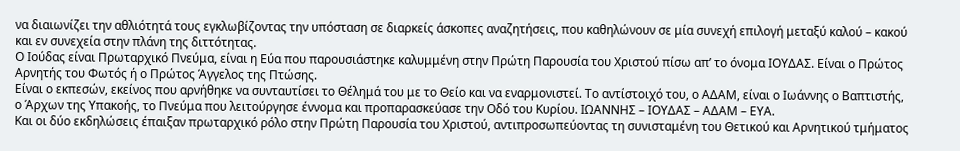να διαιωνίζει την αθλιότητά τους εγκλωβίζοντας την υπόσταση σε διαρκείς άσκοπες αναζητήσεις, που καθηλώνουν σε μία συνεχή επιλογή μεταξύ καλού – κακού και εν συνεχεία στην πλάνη της διττότητας.
Ο Ιούδας είναι Πρωταρχικό Πνεύμα, είναι η Εύα που παρουσιάστηκε καλυμμένη στην Πρώτη Παρουσία του Χριστού πίσω απ’ το όνομα ΙΟΥΔΑΣ. Είναι ο Πρώτος Αρνητής του Φωτός ή ο Πρώτος Άγγελος της Πτώσης.
Είναι ο εκπεσών, εκείνος που αρνήθηκε να συνταυτίσει το Θέλημά του με το Θείο και να εναρμονιστεί. Το αντίστοιχό του, ο ΑΔΑΜ, είναι ο Ιωάννης ο Βαπτιστής, ο Άρχων της Υπακοής, το Πνεύμα που λειτούργησε έννομα και προπαρασκεύασε την Οδό του Κυρίου. ΙΩΑΝΝΗΣ – ΙΟΥΔΑΣ – ΑΔΑΜ – ΕΥΑ.
Και οι δύο εκδηλώσεις έπαιξαν πρωταρχικό ρόλο στην Πρώτη Παρουσία του Χριστού, αντιπροσωπεύοντας τη συνισταμένη του Θετικού και Αρνητικού τμήματος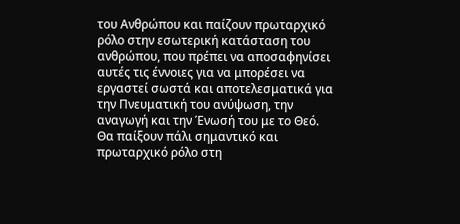του Ανθρώπου και παίζουν πρωταρχικό ρόλο στην εσωτερική κατάσταση του ανθρώπου, που πρέπει να αποσαφηνίσει αυτές τις έννοιες για να μπορέσει να εργαστεί σωστά και αποτελεσματικά για την Πνευματική του ανύψωση, την αναγωγή και την Ένωσή του με το Θεό.
Θα παίξουν πάλι σημαντικό και πρωταρχικό ρόλο στη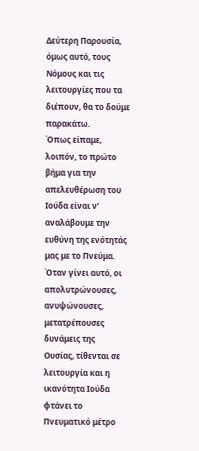Δεύτερη Παρουσία, όμως αυτό, τους Νόμους και τις λειτουργίες που τα διέπουν, θα το δούμε παρακάτω.
Όπως είπαμε, λοιπόν, το πρώτο βήμα για την απελευθέρωση του Ιούδα είναι ν’ αναλάβουμε την ευθύνη της ενότητάς μας με το Πνεύμα. Όταν γίνει αυτό, οι απολυτρώνουσες, ανυψώνουσες, μετατρέπουσες δυνάμεις της
Ουσίας, τίθενται σε λειτουργία και η ικανότητα Ιούδα φτάνει το Πνευματικό μέτρο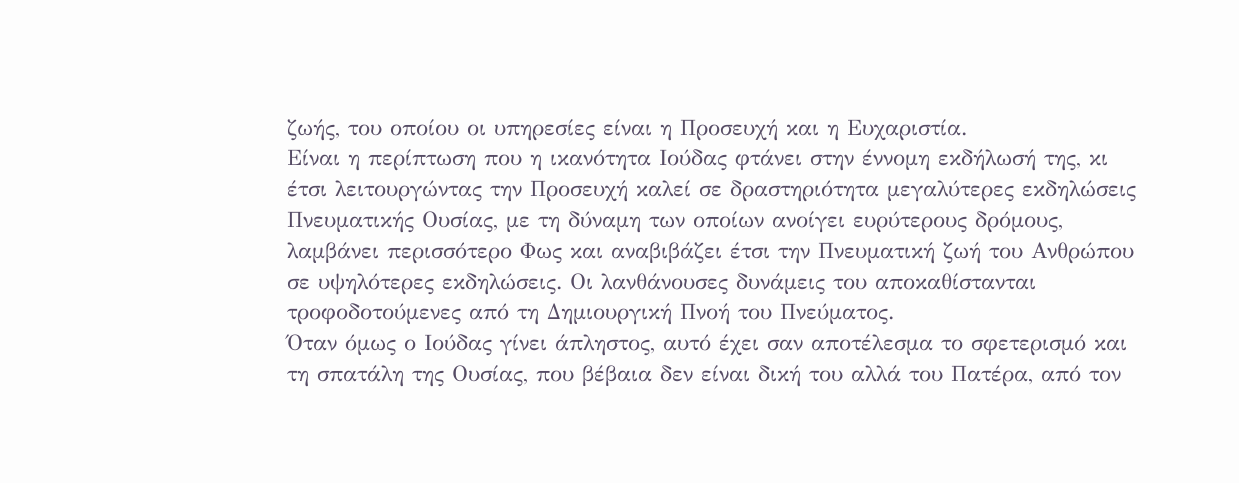ζωής, του οποίου οι υπηρεσίες είναι η Προσευχή και η Ευχαριστία.
Είναι η περίπτωση που η ικανότητα Ιούδας φτάνει στην έννομη εκδήλωσή της, κι έτσι λειτουργώντας την Προσευχή καλεί σε δραστηριότητα μεγαλύτερες εκδηλώσεις Πνευματικής Ουσίας, με τη δύναμη των οποίων ανοίγει ευρύτερους δρόμους, λαμβάνει περισσότερο Φως και αναβιβάζει έτσι την Πνευματική ζωή του Ανθρώπου σε υψηλότερες εκδηλώσεις. Οι λανθάνουσες δυνάμεις του αποκαθίστανται τροφοδοτούμενες από τη Δημιουργική Πνοή του Πνεύματος.
Όταν όμως ο Ιούδας γίνει άπληστος, αυτό έχει σαν αποτέλεσμα το σφετερισμό και τη σπατάλη της Ουσίας, που βέβαια δεν είναι δική του αλλά του Πατέρα, από τον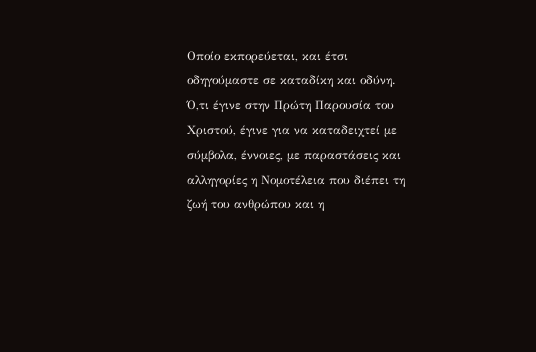Οποίο εκπορεύεται, και έτσι οδηγούμαστε σε καταδίκη και οδύνη.
Ό,τι έγινε στην Πρώτη Παρουσία του Χριστού, έγινε για να καταδειχτεί με σύμβολα, έννοιες, με παραστάσεις και αλληγορίες η Νομοτέλεια που διέπει τη ζωή του ανθρώπου και η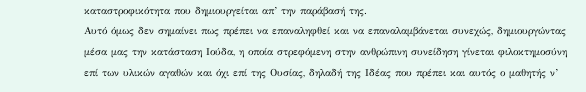καταστροφικότητα που δημιουργείται απ’ την παράβασή της.
Αυτό όμως δεν σημαίνει πως πρέπει να επαναληφθεί και να επαναλαμβάνεται συνεχώς, δημιουργώντας μέσα μας την κατάσταση Ιούδα, η οποία στρεφόμενη στην ανθρώπινη συνείδηση γίνεται φιλοκτημοσύνη επί των υλικών αγαθών και όχι επί της Ουσίας, δηλαδή της Ιδέας που πρέπει και αυτός ο μαθητής ν’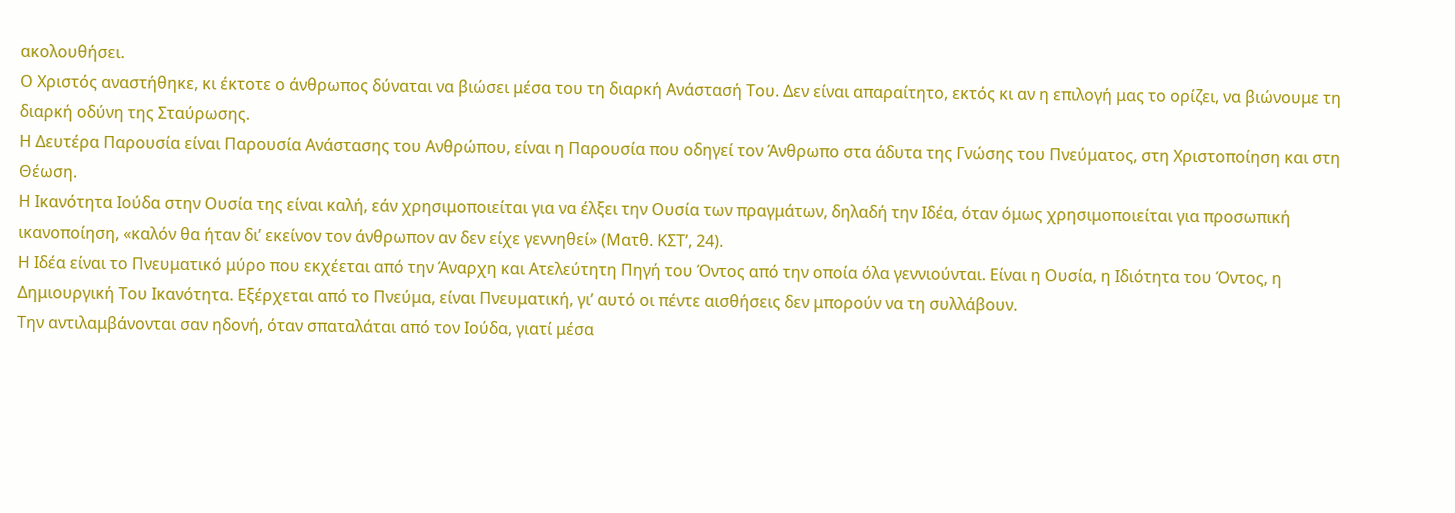ακολουθήσει.
Ο Χριστός αναστήθηκε, κι έκτοτε ο άνθρωπος δύναται να βιώσει μέσα του τη διαρκή Ανάστασή Του. Δεν είναι απαραίτητο, εκτός κι αν η επιλογή μας το ορίζει, να βιώνουμε τη διαρκή οδύνη της Σταύρωσης.
Η Δευτέρα Παρουσία είναι Παρουσία Ανάστασης του Ανθρώπου, είναι η Παρουσία που οδηγεί τον Άνθρωπο στα άδυτα της Γνώσης του Πνεύματος, στη Χριστοποίηση και στη Θέωση.
Η Ικανότητα Ιούδα στην Ουσία της είναι καλή, εάν χρησιμοποιείται για να έλξει την Ουσία των πραγμάτων, δηλαδή την Ιδέα, όταν όμως χρησιμοποιείται για προσωπική ικανοποίηση, «καλόν θα ήταν δι’ εκείνον τον άνθρωπον αν δεν είχε γεννηθεί» (Ματθ. ΚΣΤ’, 24).
Η Ιδέα είναι το Πνευματικό μύρο που εκχέεται από την Άναρχη και Ατελεύτητη Πηγή του Όντος από την οποία όλα γεννιούνται. Είναι η Ουσία, η Ιδιότητα του Όντος, η Δημιουργική Του Ικανότητα. Εξέρχεται από το Πνεύμα, είναι Πνευματική, γι’ αυτό οι πέντε αισθήσεις δεν μπορούν να τη συλλάβουν.
Την αντιλαμβάνονται σαν ηδονή, όταν σπαταλάται από τον Ιούδα, γιατί μέσα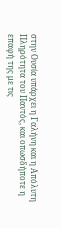στην Ουσία υπάρχει η Γαλήνη και η Απόλυτη Πληρότητα του Παντός, και οπωσδήποτε η επαφή της με τις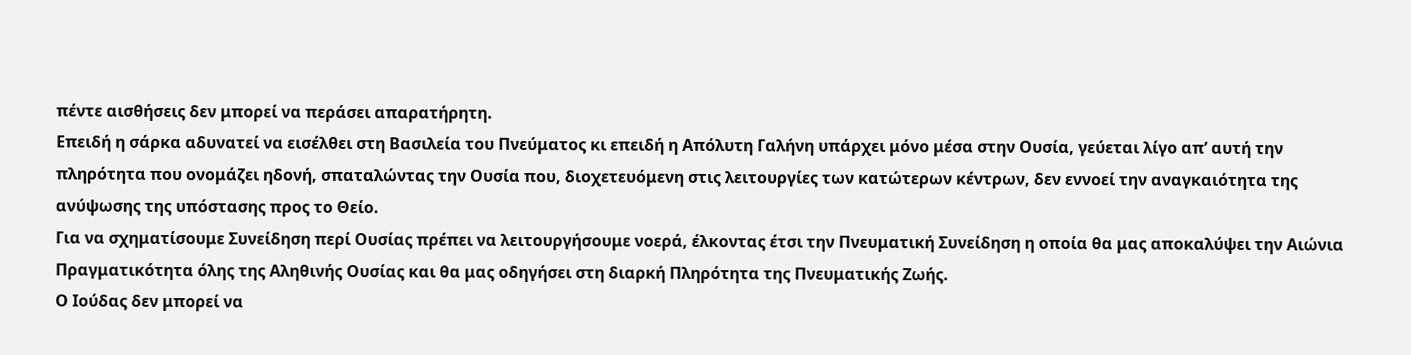πέντε αισθήσεις δεν μπορεί να περάσει απαρατήρητη.
Επειδή η σάρκα αδυνατεί να εισέλθει στη Βασιλεία του Πνεύματος κι επειδή η Απόλυτη Γαλήνη υπάρχει μόνο μέσα στην Ουσία, γεύεται λίγο απ’ αυτή την πληρότητα που ονομάζει ηδονή, σπαταλώντας την Ουσία που, διοχετευόμενη στις λειτουργίες των κατώτερων κέντρων, δεν εννοεί την αναγκαιότητα της ανύψωσης της υπόστασης προς το Θείο.
Για να σχηματίσουμε Συνείδηση περί Ουσίας πρέπει να λειτουργήσουμε νοερά, έλκοντας έτσι την Πνευματική Συνείδηση η οποία θα μας αποκαλύψει την Αιώνια Πραγματικότητα όλης της Αληθινής Ουσίας και θα μας οδηγήσει στη διαρκή Πληρότητα της Πνευματικής Ζωής.
Ο Ιούδας δεν μπορεί να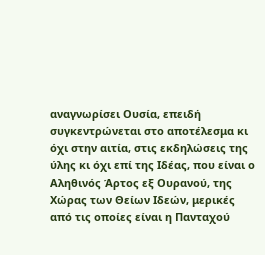αναγνωρίσει Ουσία, επειδή συγκεντρώνεται στο αποτέλεσμα κι όχι στην αιτία, στις εκδηλώσεις της ύλης κι όχι επί της Ιδέας, που είναι ο Αληθινός Άρτος εξ Ουρανού, της Χώρας των Θείων Ιδεών, μερικές από τις οποίες είναι η Πανταχού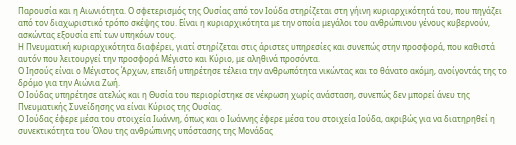Παρουσία και η Αιωνιότητα. Ο σφετερισμός της Ουσίας από τον Ιούδα στηρίζεται στη γήινη κυριαρχικότητά του, που πηγάζει από τον διαχωριστικό τρόπο σκέψης του. Είναι η κυριαρχικότητα με την οποία μεγάλοι του ανθρώπινου γένους κυβερνούν, ασκώντας εξουσία επί των υπηκόων τους.
Η Πνευματική κυριαρχικότητα διαφέρει, γιατί στηρίζεται στις άριστες υπηρεσίες και συνεπώς στην προσφορά, που καθιστά αυτόν που λειτουργεί την προσφορά Μέγιστο και Κύριο, με αληθινά προσόντα.
Ο Ιησούς είναι ο Μέγιστος Άρχων, επειδή υπηρέτησε τέλεια την ανθρωπότητα νικώντας και το θάνατο ακόμη, ανοίγοντάς της το δρόμο για την Αιώνια Ζωή.
Ο Ιούδας υπηρέτησε ατελώς και η Θυσία του περιορίστηκε σε νέκρωση χωρίς ανάσταση, συνεπώς δεν μπορεί άνευ της Πνευματικής Συνείδησης να είναι Κύριος της Ουσίας.
Ο Ιούδας έφερε μέσα του στοιχεία Ιωάννη, όπως και ο Ιωάννης έφερε μέσα του στοιχεία Ιούδα, ακριβώς για να διατηρηθεί η συνεκτικότητα του Όλου της ανθρώπινης υπόστασης της Μονάδας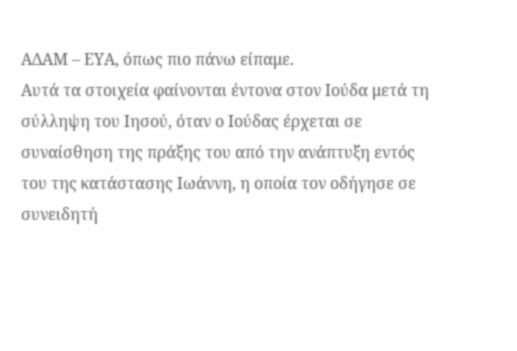ΑΔΑΜ – ΕΥΑ, όπως πιο πάνω είπαμε.
Αυτά τα στοιχεία φαίνονται έντονα στον Ιούδα μετά τη σύλληψη του Ιησού, όταν ο Ιούδας έρχεται σε συναίσθηση της πράξης του από την ανάπτυξη εντός του της κατάστασης Ιωάννη, η οποία τον οδήγησε σε συνειδητή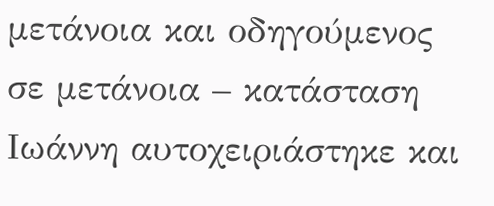μετάνοια και οδηγούμενος σε μετάνοια – κατάσταση Ιωάννη αυτοχειριάστηκε και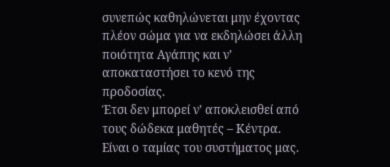συνεπώς καθηλώνεται μην έχοντας πλέον σώμα για να εκδηλώσει άλλη ποιότητα Αγάπης και ν’ αποκαταστήσει το κενό της προδοσίας.
Έτσι δεν μπορεί ν’ αποκλεισθεί από τους δώδεκα μαθητές – Κέντρα. Είναι ο ταμίας του συστήματος μας.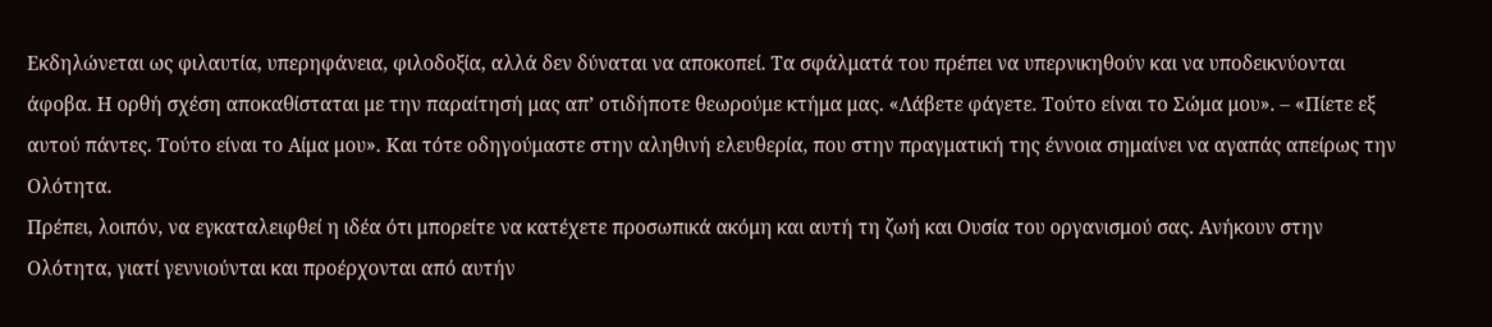Εκδηλώνεται ως φιλαυτία, υπερηφάνεια, φιλοδοξία, αλλά δεν δύναται να αποκοπεί. Τα σφάλματά του πρέπει να υπερνικηθούν και να υποδεικνύονται άφοβα. Η ορθή σχέση αποκαθίσταται με την παραίτησή μας απ’ οτιδήποτε θεωρούμε κτήμα μας. «Λάβετε φάγετε. Τούτο είναι το Σώμα μου». – «Πίετε εξ αυτού πάντες. Τούτο είναι το Αίμα μου». Και τότε οδηγούμαστε στην αληθινή ελευθερία, που στην πραγματική της έννοια σημαίνει να αγαπάς απείρως την Ολότητα.
Πρέπει, λοιπόν, να εγκαταλειφθεί η ιδέα ότι μπορείτε να κατέχετε προσωπικά ακόμη και αυτή τη ζωή και Ουσία του οργανισμού σας. Ανήκουν στην Ολότητα, γιατί γεννιούνται και προέρχονται από αυτήν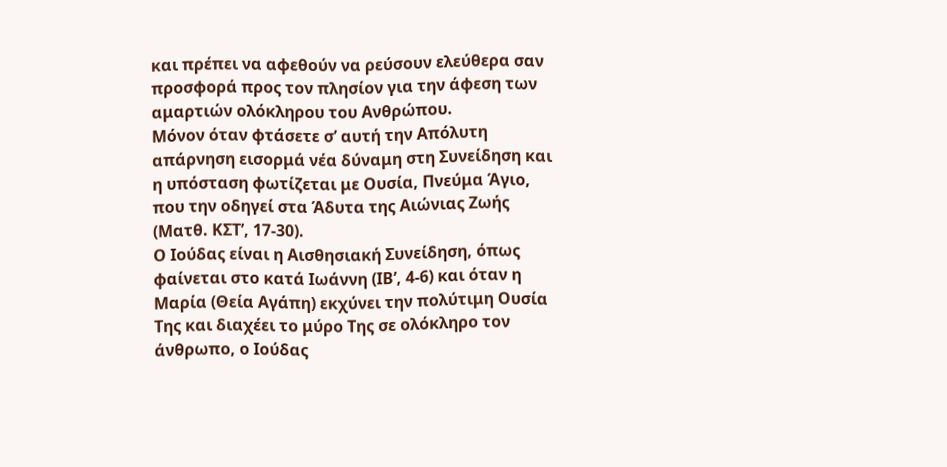και πρέπει να αφεθούν να ρεύσουν ελεύθερα σαν προσφορά προς τον πλησίον για την άφεση των αμαρτιών ολόκληρου του Ανθρώπου.
Μόνον όταν φτάσετε σ’ αυτή την Απόλυτη απάρνηση εισορμά νέα δύναμη στη Συνείδηση και η υπόσταση φωτίζεται με Ουσία, Πνεύμα Άγιο, που την οδηγεί στα Άδυτα της Αιώνιας Ζωής (Ματθ. ΚΣΤ’, 17-30).
Ο Ιούδας είναι η Αισθησιακή Συνείδηση, όπως φαίνεται στο κατά Ιωάννη (ΙΒ’, 4-6) και όταν η Μαρία (Θεία Αγάπη) εκχύνει την πολύτιμη Ουσία Της και διαχέει το μύρο Της σε ολόκληρο τον άνθρωπο, ο Ιούδας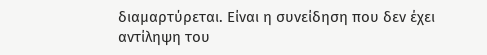διαμαρτύρεται. Είναι η συνείδηση που δεν έχει αντίληψη του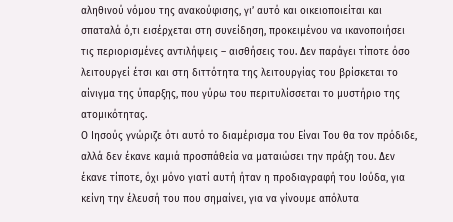αληθινού νόμου της ανακούφισης, γι’ αυτό και οικειοποιείται και σπαταλά ό,τι εισέρχεται στη συνείδηση, προκειμένου να ικανοποιήσει τις περιορισμένες αντιλήψεις – αισθήσεις του. Δεν παράγει τίποτε όσο λειτουργεί έτσι και στη διττότητα της λειτουργίας του βρίσκεται το αίνιγμα της ύπαρξης, που γύρω του περιτυλίσσεται το μυστήριο της ατομικότητας.
Ο Ιησούς γνώριζε ότι αυτό το διαμέρισμα του Είναι Του θα τον πρόδιδε, αλλά δεν έκανε καμιά προσπάθεία να ματαιώσει την πράξη του. Δεν έκανε τίποτε, όχι μόνο γιατί αυτή ήταν η προδιαγραφή του Ιούδα, για κείνη την έλευσή του που σημαίνει, για να γίνουμε απόλυτα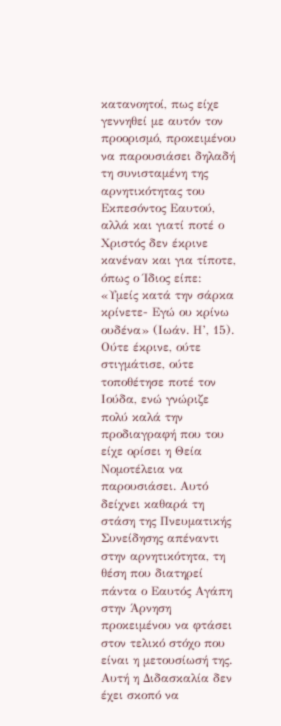κατανοητοί, πως είχε γεννηθεί με αυτόν τον προορισμό, προκειμένου να παρουσιάσει δηλαδή τη συνισταμένη της αρνητικότητας του Εκπεσόντος Εαυτού, αλλά και γιατί ποτέ ο Χριστός δεν έκρινε κανέναν και για τίποτε, όπως ο Ίδιος είπε: «Υμείς κατά την σάρκα κρίνετε- Εγώ ου κρίνω ουδένα» (Ιωάν. Η’, 15).
Ούτε έκρινε, ούτε στιγμάτισε, ούτε τοποθέτησε ποτέ τον Ιούδα, ενώ γνώριζε πολύ καλά την προδιαγραφή που του είχε ορίσει η Θεία Νομοτέλεια να παρουσιάσει. Αυτό δείχνει καθαρά τη στάση της Πνευματικής Συνείδησης απέναντι στην αρνητικότητα, τη θέση που διατηρεί πάντα ο Εαυτός Αγάπη στην Άρνηση προκειμένου να φτάσει στον τελικό στόχο που είναι η μετουσίωσή της.
Αυτή η Διδασκαλία δεν έχει σκοπό να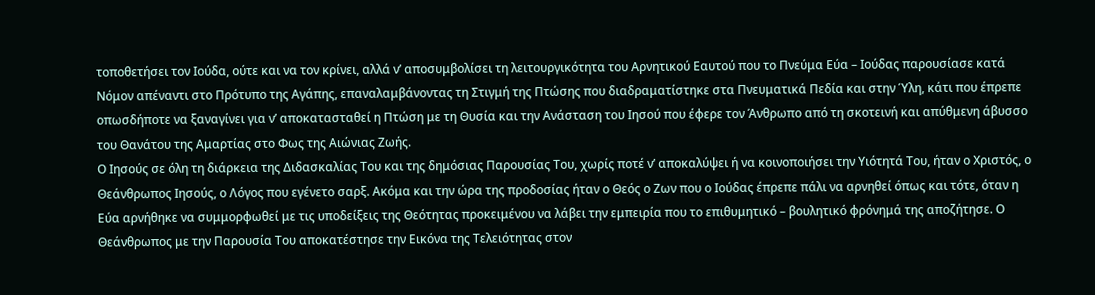τοποθετήσει τον Ιούδα, ούτε και να τον κρίνει, αλλά ν’ αποσυμβολίσει τη λειτουργικότητα του Αρνητικού Εαυτού που το Πνεύμα Εύα – Ιούδας παρουσίασε κατά Νόμον απέναντι στο Πρότυπο της Αγάπης, επαναλαμβάνοντας τη Στιγμή της Πτώσης που διαδραματίστηκε στα Πνευματικά Πεδία και στην Ύλη, κάτι που έπρεπε οπωσδήποτε να ξαναγίνει για ν’ αποκατασταθεί η Πτώση με τη Θυσία και την Ανάσταση του Ιησού που έφερε τον Άνθρωπο από τη σκοτεινή και απύθμενη άβυσσο του Θανάτου της Αμαρτίας στο Φως της Αιώνιας Ζωής.
Ο Ιησούς σε όλη τη διάρκεια της Διδασκαλίας Του και της δημόσιας Παρουσίας Του, χωρίς ποτέ ν’ αποκαλύψει ή να κοινοποιήσει την Υιότητά Του, ήταν ο Χριστός, ο Θεάνθρωπος Ιησούς, ο Λόγος που εγένετο σαρξ. Ακόμα και την ώρα της προδοσίας ήταν ο Θεός ο Ζων που ο Ιούδας έπρεπε πάλι να αρνηθεί όπως και τότε, όταν η Εύα αρνήθηκε να συμμορφωθεί με τις υποδείξεις της Θεότητας προκειμένου να λάβει την εμπειρία που το επιθυμητικό – βουλητικό φρόνημά της αποζήτησε. Ο Θεάνθρωπος με την Παρουσία Του αποκατέστησε την Εικόνα της Τελειότητας στον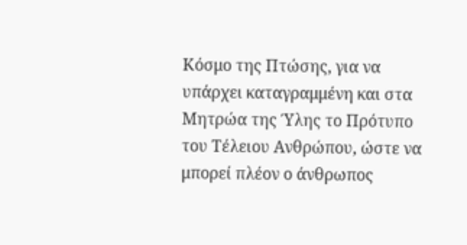Κόσμο της Πτώσης, για να υπάρχει καταγραμμένη και στα Μητρώα της Ύλης το Πρότυπο του Τέλειου Ανθρώπου, ώστε να μπορεί πλέον ο άνθρωπος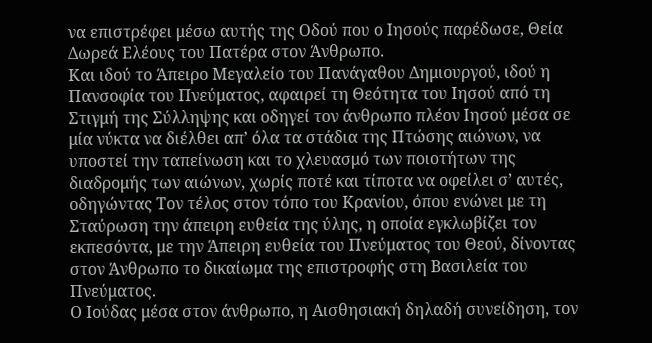να επιστρέφει μέσω αυτής της Οδού που ο Ιησούς παρέδωσε, Θεία Δωρεά Ελέους του Πατέρα στον Άνθρωπο.
Και ιδού το Άπειρο Μεγαλείο του Πανάγαθου Δημιουργού, ιδού η Πανσοφία του Πνεύματος, αφαιρεί τη Θεότητα του Ιησού από τη Στιγμή της Σύλληψης και οδηγεί τον άνθρωπο πλέον Ιησού μέσα σε μία νύκτα να διέλθει απ’ όλα τα στάδια της Πτώσης αιώνων, να υποστεί την ταπείνωση και το χλευασμό των ποιοτήτων της διαδρομής των αιώνων, χωρίς ποτέ και τίποτα να οφείλει σ’ αυτές, οδηγώντας Τον τέλος στον τόπο του Κρανίου, όπου ενώνει με τη Σταύρωση την άπειρη ευθεία της ύλης, η οποία εγκλωβίζει τον εκπεσόντα, με την Άπειρη ευθεία του Πνεύματος του Θεού, δίνοντας στον Άνθρωπο το δικαίωμα της επιστροφής στη Βασιλεία του Πνεύματος.
Ο Ιούδας μέσα στον άνθρωπο, η Αισθησιακή δηλαδή συνείδηση, τον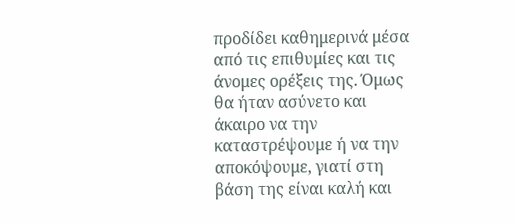προδίδει καθημερινά μέσα από τις επιθυμίες και τις άνομες ορέξεις της. Όμως θα ήταν ασύνετο και άκαιρο να την καταστρέψουμε ή να την αποκόψουμε, γιατί στη βάση της είναι καλή και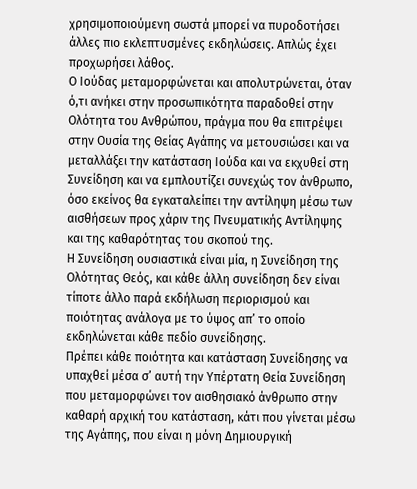χρησιμοποιούμενη σωστά μπορεί να πυροδοτήσει άλλες πιο εκλεπτυσμένες εκδηλώσεις. Απλώς έχει προχωρήσει λάθος.
Ο Ιούδας μεταμορφώνεται και απολυτρώνεται, όταν ό,τι ανήκει στην προσωπικότητα παραδοθεί στην Ολότητα του Ανθρώπου, πράγμα που θα επιτρέψει στην Ουσία της Θείας Αγάπης να μετουσιώσει και να μεταλλάξει την κατάσταση Ιούδα και να εκχυθεί στη Συνείδηση και να εμπλουτίζει συνεχώς τον άνθρωπο, όσο εκείνος θα εγκαταλείπει την αντίληψη μέσω των αισθήσεων προς χάριν της Πνευματικής Αντίληψης και της καθαρότητας του σκοπού της.
Η Συνείδηση ουσιαστικά είναι μία, η Συνείδηση της Ολότητας Θεός, και κάθε άλλη συνείδηση δεν είναι τίποτε άλλο παρά εκδήλωση περιορισμού και ποιότητας ανάλογα με το ύψος απ’ το οποίο εκδηλώνεται κάθε πεδίο συνείδησης.
Πρέπει κάθε ποιότητα και κατάσταση Συνείδησης να υπαχθεί μέσα σ’ αυτή την Υπέρτατη Θεία Συνείδηση που μεταμορφώνει τον αισθησιακό άνθρωπο στην καθαρή αρχική του κατάσταση, κάτι που γίνεται μέσω της Αγάπης, που είναι η μόνη Δημιουργική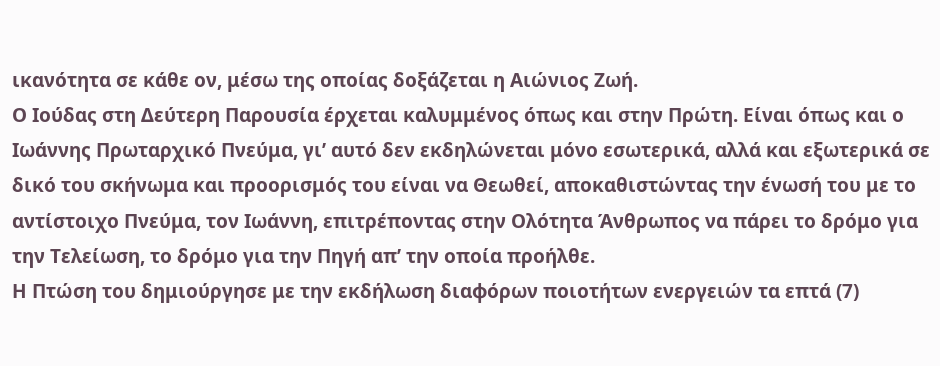ικανότητα σε κάθε ον, μέσω της οποίας δοξάζεται η Αιώνιος Ζωή.
Ο Ιούδας στη Δεύτερη Παρουσία έρχεται καλυμμένος όπως και στην Πρώτη. Είναι όπως και ο Ιωάννης Πρωταρχικό Πνεύμα, γι’ αυτό δεν εκδηλώνεται μόνο εσωτερικά, αλλά και εξωτερικά σε δικό του σκήνωμα και προορισμός του είναι να Θεωθεί, αποκαθιστώντας την ένωσή του με το αντίστοιχο Πνεύμα, τον Ιωάννη, επιτρέποντας στην Ολότητα Άνθρωπος να πάρει το δρόμο για την Τελείωση, το δρόμο για την Πηγή απ’ την οποία προήλθε.
Η Πτώση του δημιούργησε με την εκδήλωση διαφόρων ποιοτήτων ενεργειών τα επτά (7)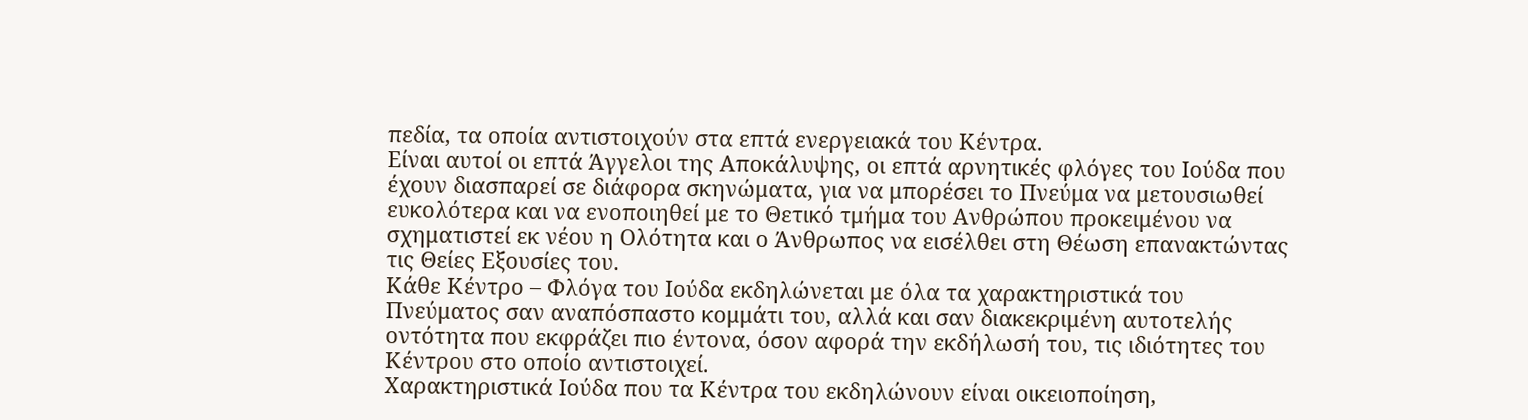πεδία, τα οποία αντιστοιχούν στα επτά ενεργειακά του Κέντρα.
Είναι αυτοί οι επτά Άγγελοι της Αποκάλυψης, οι επτά αρνητικές φλόγες του Ιούδα που έχουν διασπαρεί σε διάφορα σκηνώματα, για να μπορέσει το Πνεύμα να μετουσιωθεί ευκολότερα και να ενοποιηθεί με το Θετικό τμήμα του Ανθρώπου προκειμένου να σχηματιστεί εκ νέου η Ολότητα και ο Άνθρωπος να εισέλθει στη Θέωση επανακτώντας τις Θείες Εξουσίες του.
Κάθε Κέντρο – Φλόγα του Ιούδα εκδηλώνεται με όλα τα χαρακτηριστικά του Πνεύματος σαν αναπόσπαστο κομμάτι του, αλλά και σαν διακεκριμένη αυτοτελής οντότητα που εκφράζει πιο έντονα, όσον αφορά την εκδήλωσή του, τις ιδιότητες του Κέντρου στο οποίο αντιστοιχεί.
Χαρακτηριστικά Ιούδα που τα Κέντρα του εκδηλώνουν είναι οικειοποίηση,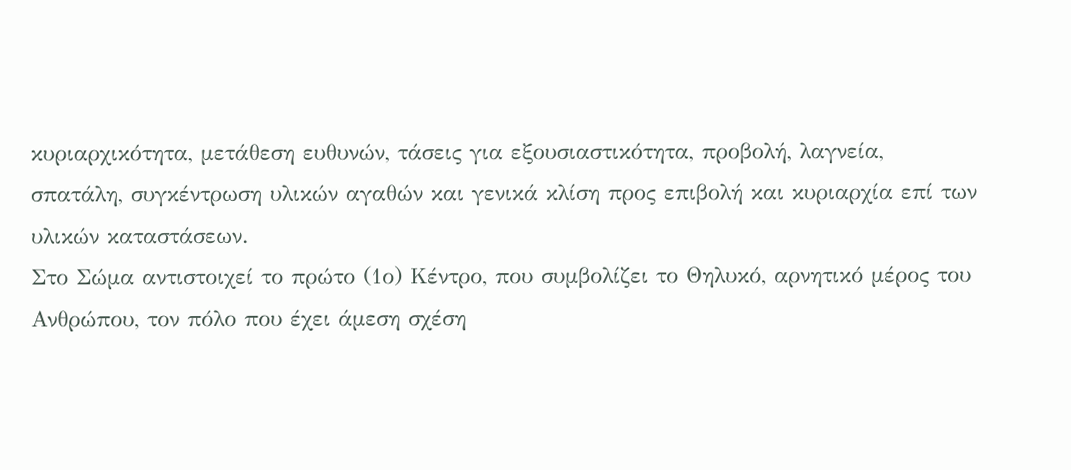κυριαρχικότητα, μετάθεση ευθυνών, τάσεις για εξουσιαστικότητα, προβολή, λαγνεία, σπατάλη, συγκέντρωση υλικών αγαθών και γενικά κλίση προς επιβολή και κυριαρχία επί των υλικών καταστάσεων.
Στο Σώμα αντιστοιχεί το πρώτο (1ο) Κέντρο, που συμβολίζει το Θηλυκό, αρνητικό μέρος του Ανθρώπου, τον πόλο που έχει άμεση σχέση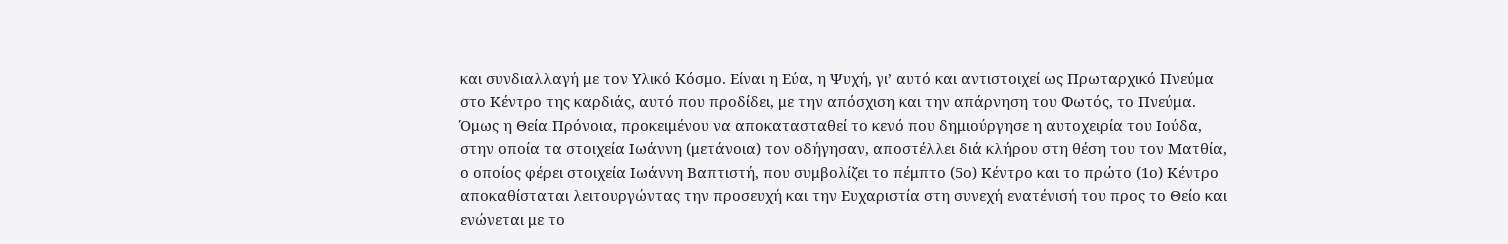και συνδιαλλαγή με τον Υλικό Κόσμο. Είναι η Εύα, η Ψυχή, γι’ αυτό και αντιστοιχεί ως Πρωταρχικό Πνεύμα στο Κέντρο της καρδιάς, αυτό που προδίδει, με την απόσχιση και την απάρνηση του Φωτός, το Πνεύμα.
Όμως η Θεία Πρόνοια, προκειμένου να αποκατασταθεί το κενό που δημιούργησε η αυτοχειρία του Ιούδα, στην οποία τα στοιχεία Ιωάννη (μετάνοια) τον οδήγησαν, αποστέλλει διά κλήρου στη θέση του τον Ματθία, ο οποίος φέρει στοιχεία Ιωάννη Βαπτιστή, που συμβολίζει το πέμπτο (5ο) Κέντρο και το πρώτο (1ο) Κέντρο αποκαθίσταται λειτουργώντας την προσευχή και την Ευχαριστία στη συνεχή ενατένισή του προς το Θείο και ενώνεται με το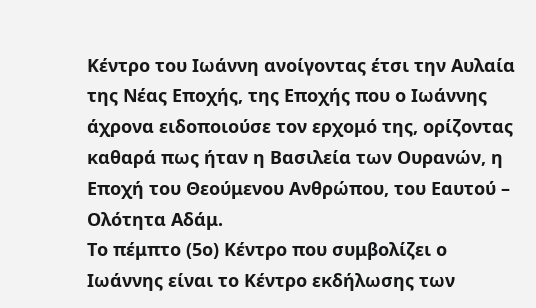Κέντρο του Ιωάννη ανοίγοντας έτσι την Αυλαία της Νέας Εποχής, της Εποχής που ο Ιωάννης άχρονα ειδοποιούσε τον ερχομό της, ορίζοντας καθαρά πως ήταν η Βασιλεία των Ουρανών, η Εποχή του Θεούμενου Ανθρώπου, του Εαυτού – Ολότητα Αδάμ.
Το πέμπτο (5ο) Κέντρο που συμβολίζει ο Ιωάννης είναι το Κέντρο εκδήλωσης των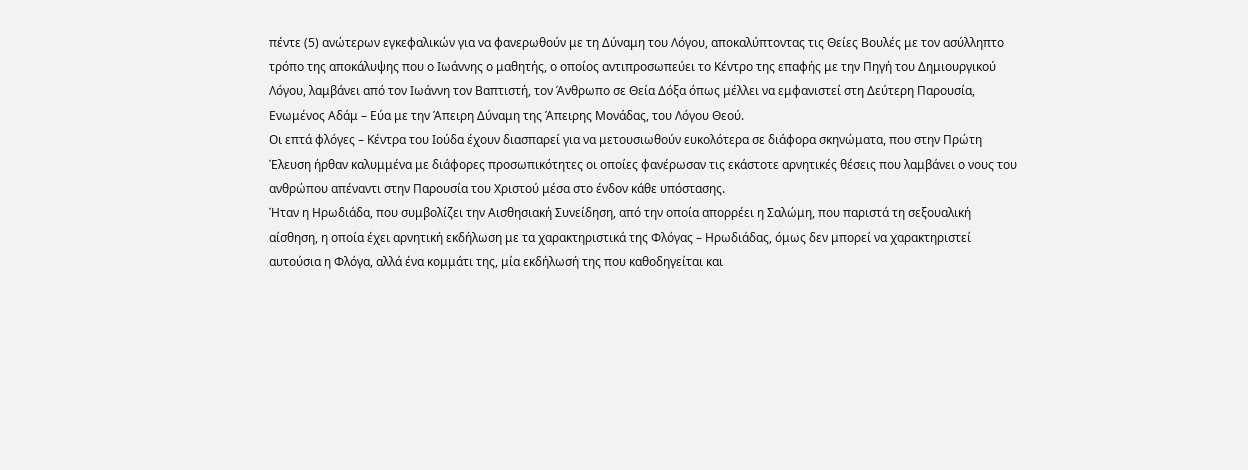πέντε (5) ανώτερων εγκεφαλικών για να φανερωθούν με τη Δύναμη του Λόγου, αποκαλύπτοντας τις Θείες Βουλές με τον ασύλληπτο τρόπο της αποκάλυψης που ο Ιωάννης ο μαθητής, ο οποίος αντιπροσωπεύει το Κέντρο της επαφής με την Πηγή του Δημιουργικού Λόγου, λαμβάνει από τον Ιωάννη τον Βαπτιστή, τον Άνθρωπο σε Θεία Δόξα όπως μέλλει να εμφανιστεί στη Δεύτερη Παρουσία, Ενωμένος Αδάμ – Εύα με την Άπειρη Δύναμη της Άπειρης Μονάδας, του Λόγου Θεού.
Οι επτά φλόγες – Κέντρα του Ιούδα έχουν διασπαρεί για να μετουσιωθούν ευκολότερα σε διάφορα σκηνώματα, που στην Πρώτη Έλευση ήρθαν καλυμμένα με διάφορες προσωπικότητες οι οποίες φανέρωσαν τις εκάστοτε αρνητικές θέσεις που λαμβάνει ο νους του ανθρώπου απέναντι στην Παρουσία του Χριστού μέσα στο ένδον κάθε υπόστασης.
Ήταν η Ηρωδιάδα, που συμβολίζει την Αισθησιακή Συνείδηση, από την οποία απορρέει η Σαλώμη, που παριστά τη σεξουαλική αίσθηση, η οποία έχει αρνητική εκδήλωση με τα χαρακτηριστικά της Φλόγας – Ηρωδιάδας, όμως δεν μπορεί να χαρακτηριστεί αυτούσια η Φλόγα, αλλά ένα κομμάτι της, μία εκδήλωσή της που καθοδηγείται και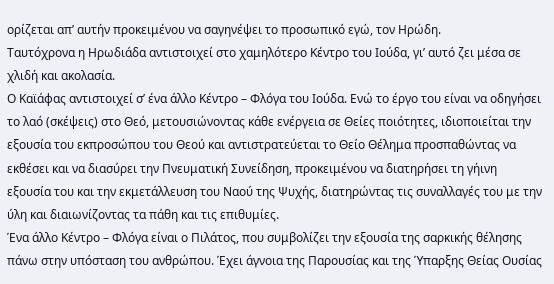ορίζεται απ’ αυτήν προκειμένου να σαγηνέψει το προσωπικό εγώ, τον Ηρώδη.
Ταυτόχρονα η Ηρωδιάδα αντιστοιχεί στο χαμηλότερο Κέντρο του Ιούδα, γι’ αυτό ζει μέσα σε χλιδή και ακολασία.
Ο Καϊάφας αντιστοιχεί σ’ ένα άλλο Κέντρο – Φλόγα του Ιούδα. Ενώ το έργο του είναι να οδηγήσει το λαό (σκέψεις) στο Θεό, μετουσιώνοντας κάθε ενέργεια σε Θείες ποιότητες, ιδιοποιείται την εξουσία του εκπροσώπου του Θεού και αντιστρατεύεται το Θείο Θέλημα προσπαθώντας να εκθέσει και να διασύρει την Πνευματική Συνείδηση, προκειμένου να διατηρήσει τη γήινη εξουσία του και την εκμετάλλευση του Ναού της Ψυχής, διατηρώντας τις συναλλαγές του με την ύλη και διαιωνίζοντας τα πάθη και τις επιθυμίες.
Ένα άλλο Κέντρο – Φλόγα είναι ο Πιλάτος, που συμβολίζει την εξουσία της σαρκικής θέλησης πάνω στην υπόσταση του ανθρώπου. Έχει άγνοια της Παρουσίας και της Ύπαρξης Θείας Ουσίας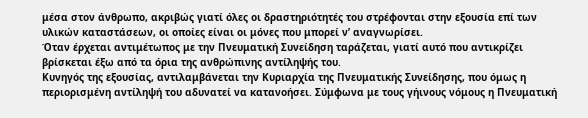μέσα στον άνθρωπο, ακριβώς γιατί όλες οι δραστηριότητές του στρέφονται στην εξουσία επί των υλικών καταστάσεων, οι οποίες είναι οι μόνες που μπορεί ν’ αναγνωρίσει.
Όταν έρχεται αντιμέτωπος με την Πνευματική Συνείδηση ταράζεται, γιατί αυτό που αντικρίζει βρίσκεται έξω από τα όρια της ανθρώπινης αντίληψής του.
Κυνηγός της εξουσίας, αντιλαμβάνεται την Κυριαρχία της Πνευματικής Συνείδησης, που όμως η περιορισμένη αντίληψή του αδυνατεί να κατανοήσει. Σύμφωνα με τους γήινους νόμους η Πνευματική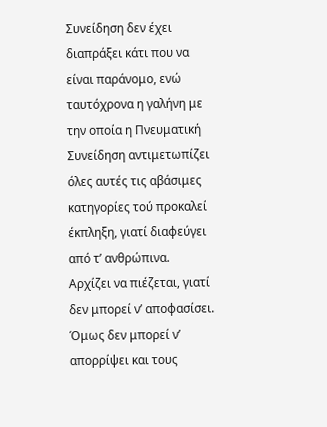Συνείδηση δεν έχει διαπράξει κάτι που να είναι παράνομο, ενώ ταυτόχρονα η γαλήνη με την οποία η Πνευματική Συνείδηση αντιμετωπίζει όλες αυτές τις αβάσιμες κατηγορίες τού προκαλεί έκπληξη, γιατί διαφεύγει από τ’ ανθρώπινα.
Αρχίζει να πιέζεται, γιατί δεν μπορεί ν’ αποφασίσει. Όμως δεν μπορεί ν’ απορρίψει και τους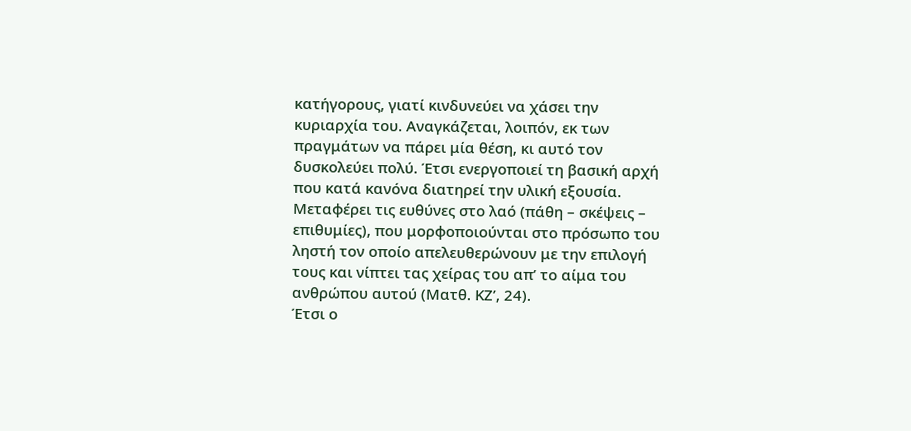κατήγορους, γιατί κινδυνεύει να χάσει την κυριαρχία του. Αναγκάζεται, λοιπόν, εκ των πραγμάτων να πάρει μία θέση, κι αυτό τον δυσκολεύει πολύ. Έτσι ενεργοποιεί τη βασική αρχή που κατά κανόνα διατηρεί την υλική εξουσία. Μεταφέρει τις ευθύνες στο λαό (πάθη – σκέψεις – επιθυμίες), που μορφοποιούνται στο πρόσωπο του ληστή τον οποίο απελευθερώνουν με την επιλογή τους και νίπτει τας χείρας του απ’ το αίμα του ανθρώπου αυτού (Ματθ. ΚΖ’, 24).
Έτσι ο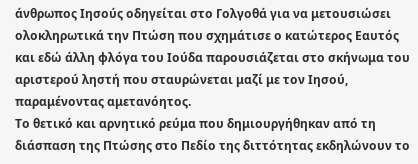άνθρωπος Ιησούς οδηγείται στο Γολγοθά για να μετουσιώσει ολοκληρωτικά την Πτώση που σχημάτισε ο κατώτερος Εαυτός και εδώ άλλη φλόγα του Ιούδα παρουσιάζεται στο σκήνωμα του αριστερού ληστή που σταυρώνεται μαζί με τον Ιησού, παραμένοντας αμετανόητος.
Το θετικό και αρνητικό ρεύμα που δημιουργήθηκαν από τη διάσπαση της Πτώσης στο Πεδίο της διττότητας εκδηλώνουν το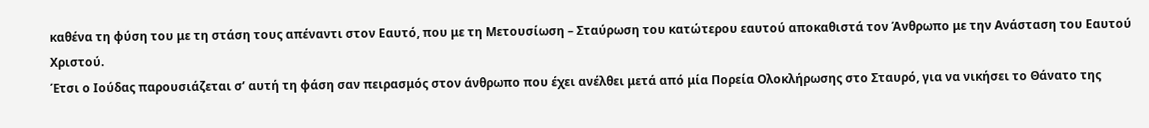καθένα τη φύση του με τη στάση τους απέναντι στον Εαυτό, που με τη Μετουσίωση – Σταύρωση του κατώτερου εαυτού αποκαθιστά τον Άνθρωπο με την Ανάσταση του Εαυτού Χριστού.
Έτσι ο Ιούδας παρουσιάζεται σ’ αυτή τη φάση σαν πειρασμός στον άνθρωπο που έχει ανέλθει μετά από μία Πορεία Ολοκλήρωσης στο Σταυρό, για να νικήσει το Θάνατο της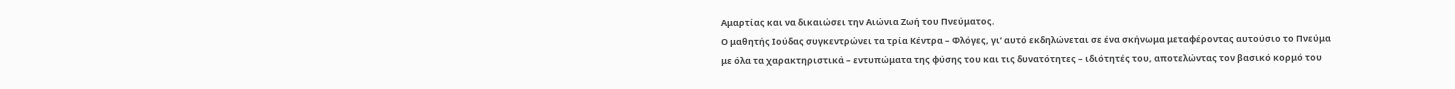Αμαρτίας και να δικαιώσει την Αιώνια Ζωή του Πνεύματος.
Ο μαθητής Ιούδας συγκεντρώνει τα τρία Κέντρα – Φλόγες, γι’ αυτό εκδηλώνεται σε ένα σκήνωμα μεταφέροντας αυτούσιο το Πνεύμα με όλα τα χαρακτηριστικά – εντυπώματα της φύσης του και τις δυνατότητες – ιδιότητές του, αποτελώντας τον βασικό κορμό του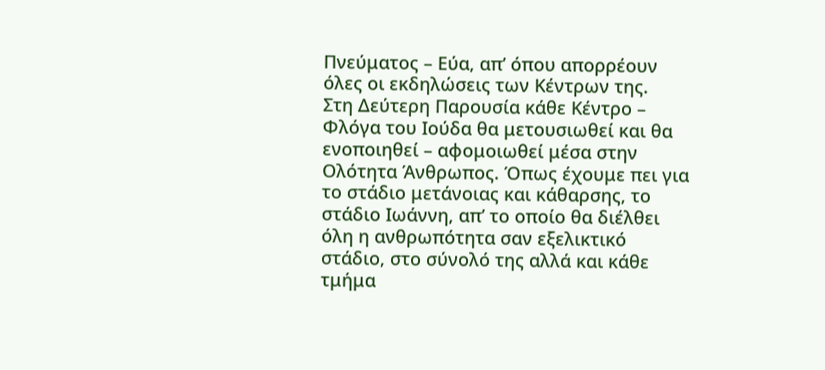Πνεύματος – Εύα, απ’ όπου απορρέουν όλες οι εκδηλώσεις των Κέντρων της.
Στη Δεύτερη Παρουσία κάθε Κέντρο – Φλόγα του Ιούδα θα μετουσιωθεί και θα ενοποιηθεί – αφομοιωθεί μέσα στην Ολότητα Άνθρωπος. Όπως έχουμε πει για το στάδιο μετάνοιας και κάθαρσης, το στάδιο Ιωάννη, απ’ το οποίο θα διέλθει όλη η ανθρωπότητα σαν εξελικτικό στάδιο, στο σύνολό της αλλά και κάθε τμήμα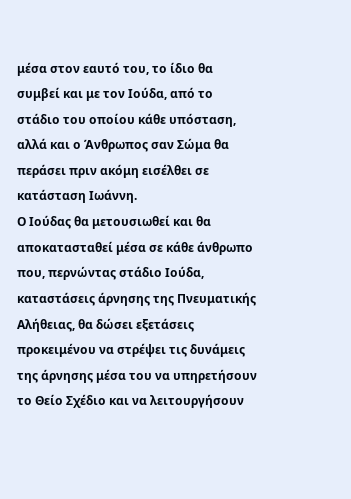μέσα στον εαυτό του, το ίδιο θα συμβεί και με τον Ιούδα, από το στάδιο του οποίου κάθε υπόσταση, αλλά και ο Άνθρωπος σαν Σώμα θα περάσει πριν ακόμη εισέλθει σε κατάσταση Ιωάννη.
Ο Ιούδας θα μετουσιωθεί και θα αποκατασταθεί μέσα σε κάθε άνθρωπο που, περνώντας στάδιο Ιούδα, καταστάσεις άρνησης της Πνευματικής Αλήθειας, θα δώσει εξετάσεις προκειμένου να στρέψει τις δυνάμεις της άρνησης μέσα του να υπηρετήσουν το Θείο Σχέδιο και να λειτουργήσουν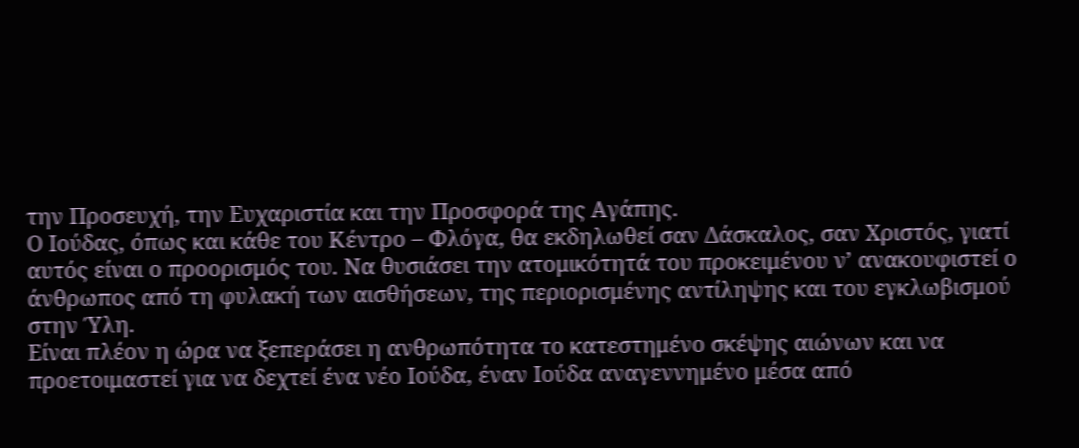την Προσευχή, την Ευχαριστία και την Προσφορά της Αγάπης.
Ο Ιούδας, όπως και κάθε του Κέντρο – Φλόγα, θα εκδηλωθεί σαν Δάσκαλος, σαν Χριστός, γιατί αυτός είναι ο προορισμός του. Να θυσιάσει την ατομικότητά του προκειμένου ν’ ανακουφιστεί ο άνθρωπος από τη φυλακή των αισθήσεων, της περιορισμένης αντίληψης και του εγκλωβισμού στην Ύλη.
Είναι πλέον η ώρα να ξεπεράσει η ανθρωπότητα το κατεστημένο σκέψης αιώνων και να προετοιμαστεί για να δεχτεί ένα νέο Ιούδα, έναν Ιούδα αναγεννημένο μέσα από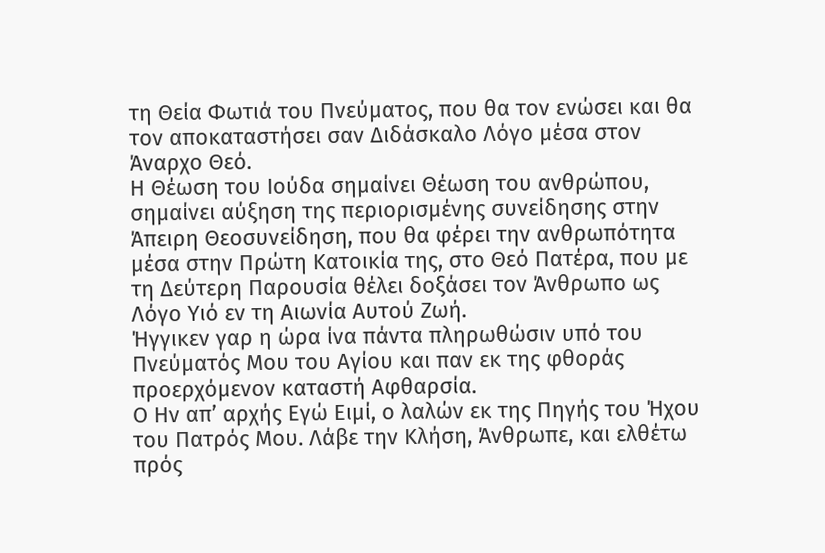τη Θεία Φωτιά του Πνεύματος, που θα τον ενώσει και θα τον αποκαταστήσει σαν Διδάσκαλο Λόγο μέσα στον Άναρχο Θεό.
Η Θέωση του Ιούδα σημαίνει Θέωση του ανθρώπου, σημαίνει αύξηση της περιορισμένης συνείδησης στην Άπειρη Θεοσυνείδηση, που θα φέρει την ανθρωπότητα μέσα στην Πρώτη Κατοικία της, στο Θεό Πατέρα, που με τη Δεύτερη Παρουσία θέλει δοξάσει τον Άνθρωπο ως Λόγο Υιό εν τη Αιωνία Αυτού Ζωή.
Ήγγικεν γαρ η ώρα ίνα πάντα πληρωθώσιν υπό του Πνεύματός Μου του Αγίου και παν εκ της φθοράς προερχόμενον καταστή Αφθαρσία.
Ο Ην απ’ αρχής Εγώ Ειμί, ο λαλών εκ της Πηγής του Ήχου του Πατρός Μου. Λάβε την Κλήση, Άνθρωπε, και ελθέτω πρός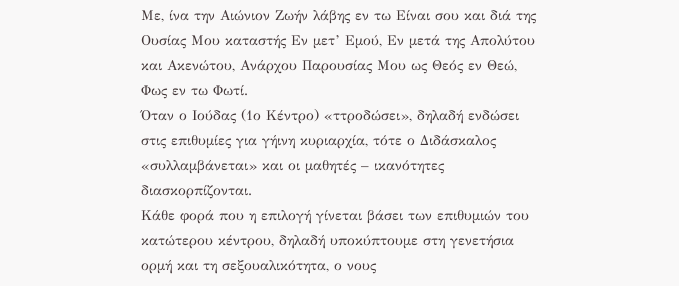Με, ίνα την Αιώνιον Ζωήν λάβης εν τω Είναι σου και διά της Ουσίας Μου καταστής Εν μετ’ Εμού, Εν μετά της Απολύτου και Ακενώτου, Ανάρχου Παρουσίας Μου ως Θεός εν Θεώ, Φως εν τω Φωτί.
Όταν ο Ιούδας (1ο Κέντρο) «ττροδώσει», δηλαδή ενδώσει στις επιθυμίες για γήινη κυριαρχία, τότε ο Διδάσκαλος «συλλαμβάνεται» και οι μαθητές – ικανότητες διασκορπίζονται.
Κάθε φορά που η επιλογή γίνεται βάσει των επιθυμιών του κατώτερου κέντρου, δηλαδή υποκύπτουμε στη γενετήσια ορμή και τη σεξουαλικότητα, ο νους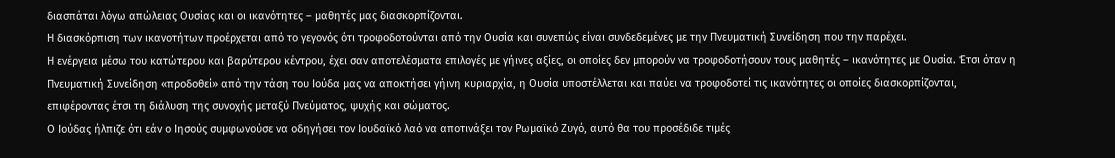διασπάται λόγω απώλειας Ουσίας και οι ικανότητες – μαθητές μας διασκορπίζονται.
Η διασκόρπιση των ικανοτήτων προέρχεται από το γεγονός ότι τροφοδοτούνται από την Ουσία και συνεπώς είναι συνδεδεμένες με την Πνευματική Συνείδηση που την παρέχει.
Η ενέργεια μέσω του κατώτερου και βαρύτερου κέντρου, έχει σαν αποτελέσματα επιλογές με γήινες αξίες, οι οποίες δεν μπορούν να τροφοδοτήσουν τους μαθητές – ικανότητες με Ουσία. Έτσι όταν η Πνευματική Συνείδηση «προδοθεί» από την τάση του Ιούδα μας να αποκτήσει γήινη κυριαρχία, η Ουσία υποστέλλεται και παύει να τροφοδοτεί τις ικανότητες οι οποίες διασκορπίζονται, επιφέροντας έτσι τη διάλυση της συνοχής μεταξύ Πνεύματος, ψυχής και σώματος.
Ο Ιούδας ήλπιζε ότι εάν ο Ιησούς συμφωνούσε να οδηγήσει τον Ιουδαϊκό λαό να αποτινάξει τον Ρωμαϊκό Ζυγό, αυτό θα του προσέδιδε τιμές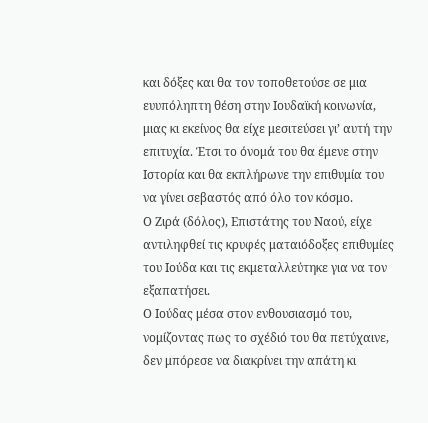και δόξες και θα τον τοποθετούσε σε μια ευυπόληπτη θέση στην Ιουδαϊκή κοινωνία, μιας κι εκείνος θα είχε μεσιτεύσει γι’ αυτή την επιτυχία. Έτσι το όνομά του θα έμενε στην Ιστορία και θα εκπλήρωνε την επιθυμία του να γίνει σεβαστός από όλο τον κόσμο.
Ο Ζιρά (δόλος), Επιστάτης του Ναού, είχε αντιληφθεί τις κρυφές ματαιόδοξες επιθυμίες του Ιούδα και τις εκμεταλλεύτηκε για να τον εξαπατήσει.
Ο Ιούδας μέσα στον ενθουσιασμό του, νομίζοντας πως το σχέδιό του θα πετύχαινε, δεν μπόρεσε να διακρίνει την απάτη κι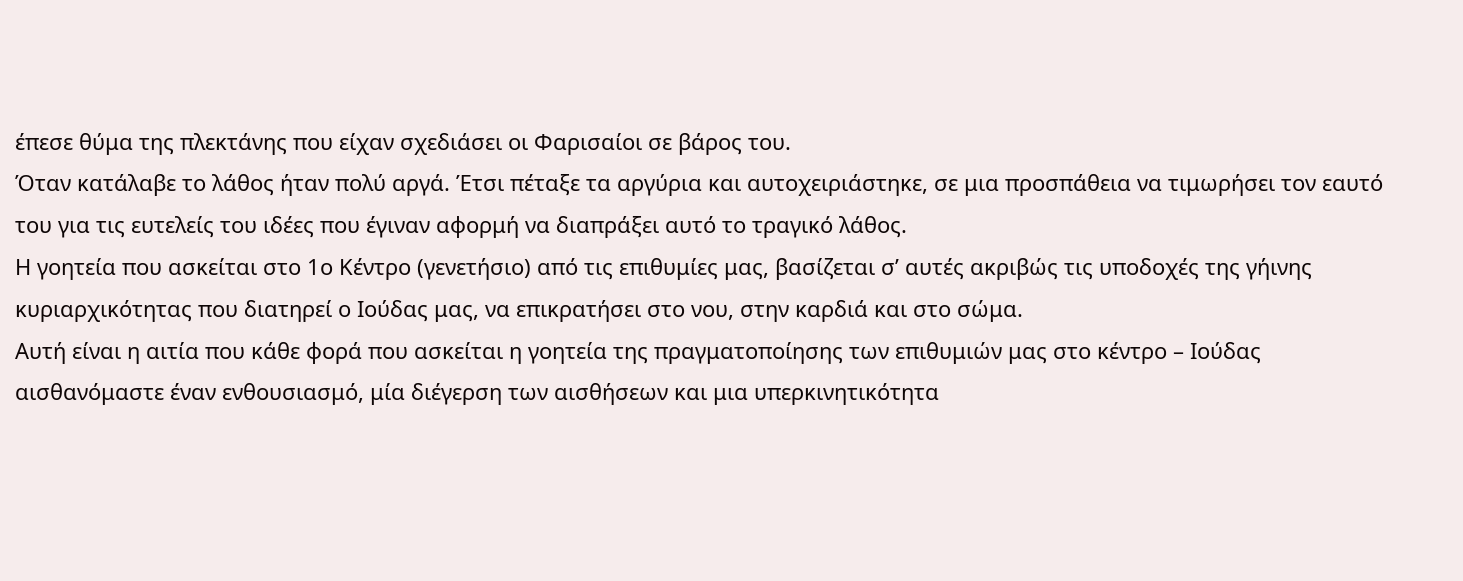έπεσε θύμα της πλεκτάνης που είχαν σχεδιάσει οι Φαρισαίοι σε βάρος του.
Όταν κατάλαβε το λάθος ήταν πολύ αργά. Έτσι πέταξε τα αργύρια και αυτοχειριάστηκε, σε μια προσπάθεια να τιμωρήσει τον εαυτό του για τις ευτελείς του ιδέες που έγιναν αφορμή να διαπράξει αυτό το τραγικό λάθος.
Η γοητεία που ασκείται στο 1ο Κέντρο (γενετήσιο) από τις επιθυμίες μας, βασίζεται σ’ αυτές ακριβώς τις υποδοχές της γήινης κυριαρχικότητας που διατηρεί ο Ιούδας μας, να επικρατήσει στο νου, στην καρδιά και στο σώμα.
Αυτή είναι η αιτία που κάθε φορά που ασκείται η γοητεία της πραγματοποίησης των επιθυμιών μας στο κέντρο – Ιούδας αισθανόμαστε έναν ενθουσιασμό, μία διέγερση των αισθήσεων και μια υπερκινητικότητα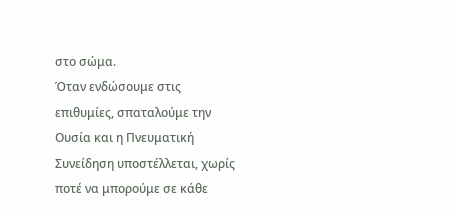στο σώμα.
Όταν ενδώσουμε στις επιθυμίες, σπαταλούμε την Ουσία και η Πνευματική Συνείδηση υποστέλλεται, χωρίς ποτέ να μπορούμε σε κάθε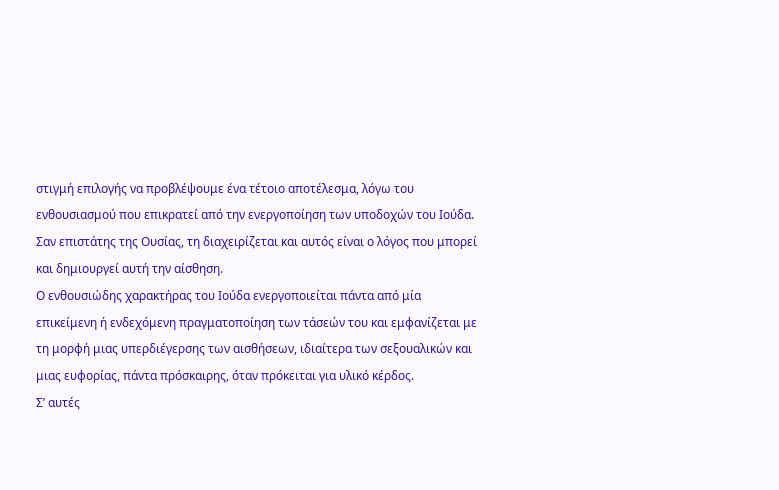στιγμή επιλογής να προβλέψουμε ένα τέτοιο αποτέλεσμα, λόγω του ενθουσιασμού που επικρατεί από την ενεργοποίηση των υποδοχών του Ιούδα.
Σαν επιστάτης της Ουσίας, τη διαχειρίζεται και αυτός είναι ο λόγος που μπορεί και δημιουργεί αυτή την αίσθηση.
Ο ενθουσιώδης χαρακτήρας του Ιούδα ενεργοποιείται πάντα από μία επικείμενη ή ενδεχόμενη πραγματοποίηση των τάσεών του και εμφανίζεται με τη μορφή μιας υπερδιέγερσης των αισθήσεων, ιδιαίτερα των σεξουαλικών και μιας ευφορίας, πάντα πρόσκαιρης, όταν πρόκειται για υλικό κέρδος.
Σ’ αυτές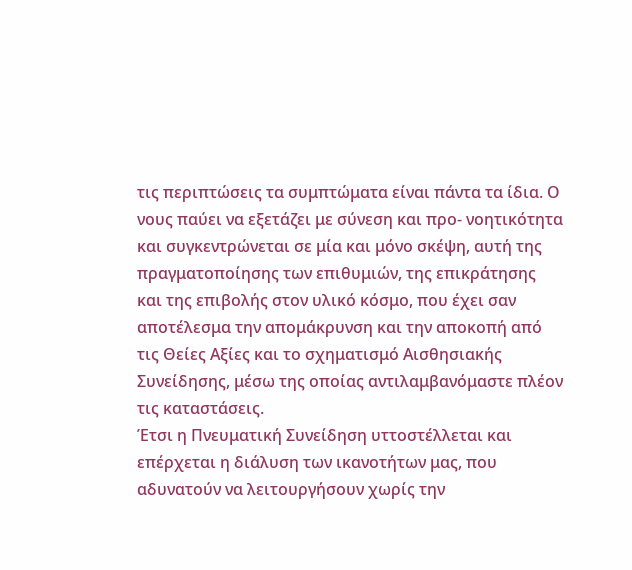τις περιπτώσεις τα συμπτώματα είναι πάντα τα ίδια. Ο νους παύει να εξετάζει με σύνεση και προ- νοητικότητα και συγκεντρώνεται σε μία και μόνο σκέψη, αυτή της πραγματοποίησης των επιθυμιών, της επικράτησης και της επιβολής στον υλικό κόσμο, που έχει σαν αποτέλεσμα την απομάκρυνση και την αποκοπή από τις Θείες Αξίες και το σχηματισμό Αισθησιακής Συνείδησης, μέσω της οποίας αντιλαμβανόμαστε πλέον τις καταστάσεις.
Έτσι η Πνευματική Συνείδηση υττοστέλλεται και επέρχεται η διάλυση των ικανοτήτων μας, που αδυνατούν να λειτουργήσουν χωρίς την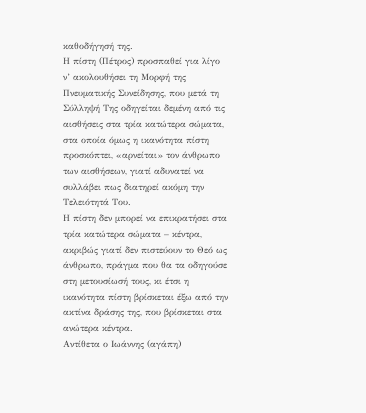καθοδήγησή της.
Η πίστη (Πέτρος) προσπαθεί για λίγο ν’ ακολουθήσει τη Μορφή της Πνευματικής Συνείδησης, που μετά τη Σύλληψή Της οδηγείται δεμένη από τις αισθήσεις στα τρία κατώτερα σώματα, στα οποία όμως η ικανότητα πίστη προσκόπτει, «αρνείται» τον άνθρωπο των αισθήσεων, γιατί αδυνατεί να συλλάβει πως διατηρεί ακόμη την Τελειότητά Του.
Η πίστη δεν μπορεί να επικρατήσει στα τρία κατώτερα σώματα – κέντρα, ακριβώς γιατί δεν πιστεύουν το Θεό ως άνθρωπο, πράγμα που θα τα οδηγούσε στη μετουσίωσή τους, κι έτσι η ικανότητα πίστη βρίσκεται έξω από την ακτίνα δράσης της, που βρίσκεται στα ανώτερα κέντρα.
Αντίθετα ο Ιωάννης (αγάπη)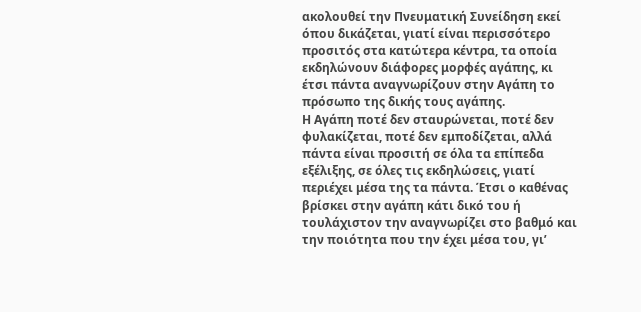ακολουθεί την Πνευματική Συνείδηση εκεί όπου δικάζεται, γιατί είναι περισσότερο προσιτός στα κατώτερα κέντρα, τα οποία εκδηλώνουν διάφορες μορφές αγάπης, κι έτσι πάντα αναγνωρίζουν στην Αγάπη το πρόσωπο της δικής τους αγάπης.
Η Αγάπη ποτέ δεν σταυρώνεται, ποτέ δεν φυλακίζεται, ποτέ δεν εμποδίζεται, αλλά πάντα είναι προσιτή σε όλα τα επίπεδα εξέλιξης, σε όλες τις εκδηλώσεις, γιατί περιέχει μέσα της τα πάντα. Έτσι ο καθένας βρίσκει στην αγάπη κάτι δικό του ή τουλάχιστον την αναγνωρίζει στο βαθμό και την ποιότητα που την έχει μέσα του, γι’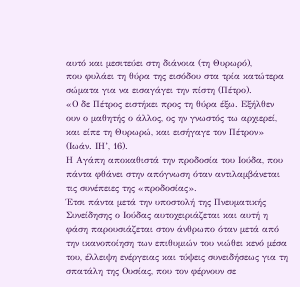αυτό και μεσιτεύει στη διάνοια (τη Θυρωρό),
που φυλάει τη θύρα της εισόδου στα τρία κατώτερα σώματα για να εισαγάγει την πίστη (Πέτρο).
«Ο δε Πέτρος ειστήκει προς τη θύρα έξω. Εξήλθεν ουν ο μαθητής ο άλλος, ος ην γνωστός τω αρχιερεί, και είπε τη Θυρωρώ, και εισήγαγε τον Πέτρον» (Ιωάν. ΙΗ’, 16).
Η Αγάπη αποκαθιστά την προδοσία του Ιούδα, που πάντα φθάνει στην απόγνωση όταν αντιλαμβάνεται τις συνέπειες της «προδοσίας».
Έτσι πάντα μετά την υποστολή της Πνευματικής Συνείδησης ο Ιούδας αυτοχειριάζεται και αυτή η φάση παρουσιάζεται στον άνθρωπο όταν μετά από την ικανοποίηση των επιθυμιών του νιώθει κενό μέσα του, έλλειψη ενέργειας και τύψεις συνειδήσεως για τη σπατάλη της Ουσίας, που τον φέρνουν σε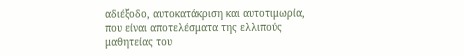αδιέξοδο, αυτοκατάκριση και αυτοτιμωρία, που είναι αποτελέσματα της ελλιπούς μαθητείας του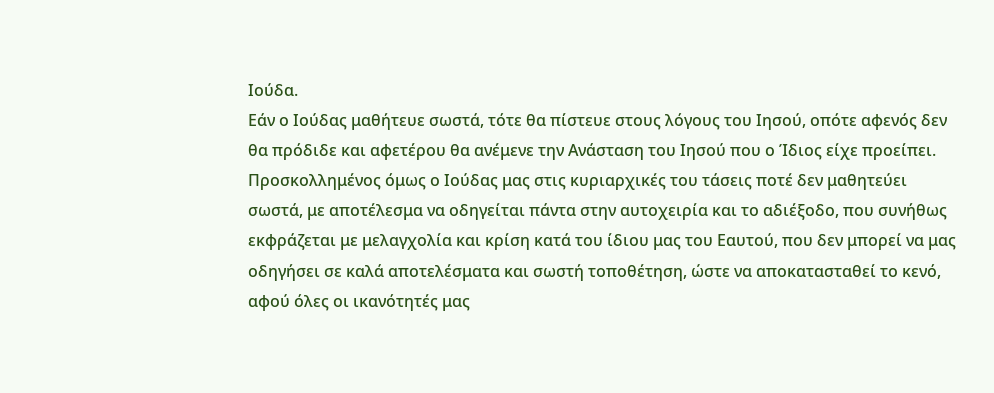Ιούδα.
Εάν ο Ιούδας μαθήτευε σωστά, τότε θα πίστευε στους λόγους του Ιησού, οπότε αφενός δεν θα πρόδιδε και αφετέρου θα ανέμενε την Ανάσταση του Ιησού που ο Ίδιος είχε προείπει.
Προσκολλημένος όμως ο Ιούδας μας στις κυριαρχικές του τάσεις ποτέ δεν μαθητεύει σωστά, με αποτέλεσμα να οδηγείται πάντα στην αυτοχειρία και το αδιέξοδο, που συνήθως εκφράζεται με μελαγχολία και κρίση κατά του ίδιου μας του Εαυτού, που δεν μπορεί να μας οδηγήσει σε καλά αποτελέσματα και σωστή τοποθέτηση, ώστε να αποκατασταθεί το κενό, αφού όλες οι ικανότητές μας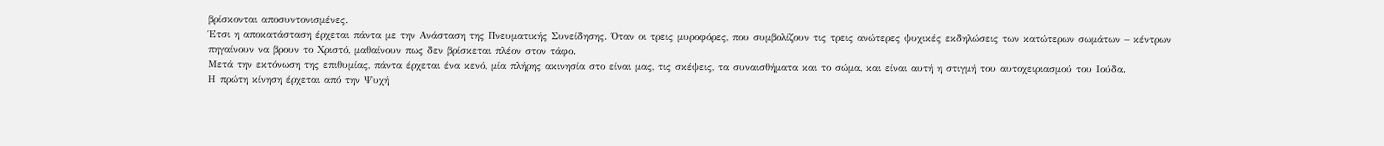βρίσκονται αποσυντονισμένες.
Έτσι η αποκατάσταση έρχεται πάντα με την Ανάσταση της Πνευματικής Συνείδησης. Όταν οι τρεις μυροφόρες, που συμβολίζουν τις τρεις ανώτερες ψυχικές εκδηλώσεις των κατώτερων σωμάτων – κέντρων πηγαίνουν να βρουν το Χριστό, μαθαίνουν πως δεν βρίσκεται πλέον στον τάφο.
Μετά την εκτόνωση της επιθυμίας, πάντα έρχεται ένα κενό, μία πλήρης ακινησία στο είναι μας, τις σκέψεις, τα συναισθήματα και το σώμα, και είναι αυτή η στιγμή του αυτοχειριασμού του Ιούδα.
Η πρώτη κίνηση έρχεται από την Ψυχή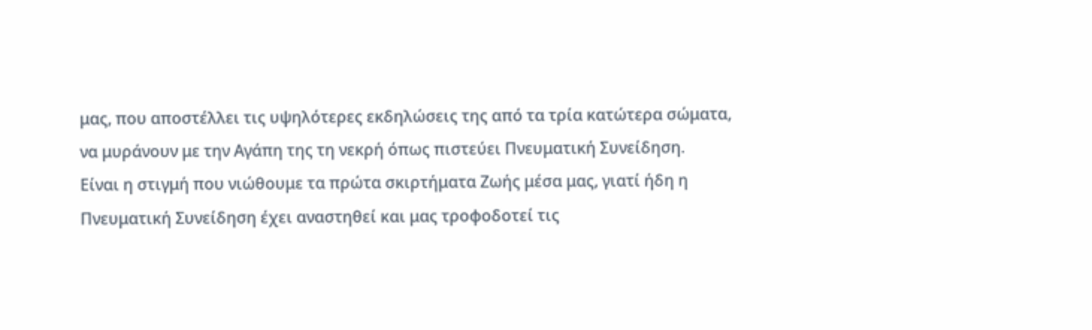μας, που αποστέλλει τις υψηλότερες εκδηλώσεις της από τα τρία κατώτερα σώματα, να μυράνουν με την Αγάπη της τη νεκρή όπως πιστεύει Πνευματική Συνείδηση.
Είναι η στιγμή που νιώθουμε τα πρώτα σκιρτήματα Ζωής μέσα μας, γιατί ήδη η Πνευματική Συνείδηση έχει αναστηθεί και μας τροφοδοτεί τις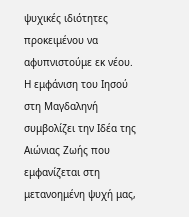ψυχικές ιδιότητες προκειμένου να αφυπνιστούμε εκ νέου.
Η εμφάνιση του Ιησού στη Μαγδαληνή συμβολίζει την Ιδέα της Αιώνιας Ζωής που εμφανίζεται στη μετανοημένη ψυχή μας,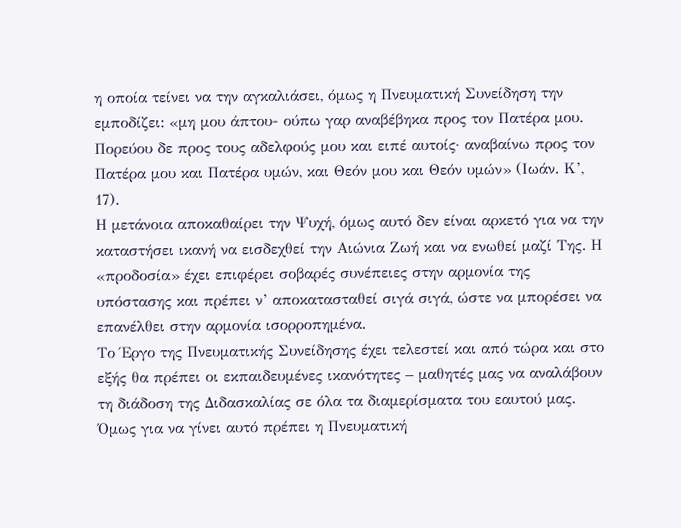η οποία τείνει να την αγκαλιάσει, όμως η Πνευματική Συνείδηση την εμποδίζει: «μη μου άπτου- ούπω γαρ αναβέβηκα προς τον Πατέρα μου. Πορεύου δε προς τους αδελφούς μου και ειπέ αυτοίς· αναβαίνω προς τον Πατέρα μου και Πατέρα υμών, και Θεόν μου και Θεόν υμών» (Ιωάν. Κ’, 17).
Η μετάνοια αποκαθαίρει την Ψυχή, όμως αυτό δεν είναι αρκετό για να την καταστήσει ικανή να εισδεχθεί την Αιώνια Ζωή και να ενωθεί μαζί Της. Η «προδοσία» έχει επιφέρει σοβαρές συνέπειες στην αρμονία της υπόστασης και πρέπει ν’ αποκατασταθεί σιγά σιγά, ώστε να μπορέσει να επανέλθει στην αρμονία ισορροπημένα.
Το Έργο της Πνευματικής Συνείδησης έχει τελεστεί και από τώρα και στο εξής θα πρέπει οι εκπαιδευμένες ικανότητες – μαθητές μας να αναλάβουν τη διάδοση της Διδασκαλίας σε όλα τα διαμερίσματα του εαυτού μας. Όμως για να γίνει αυτό πρέπει η Πνευματική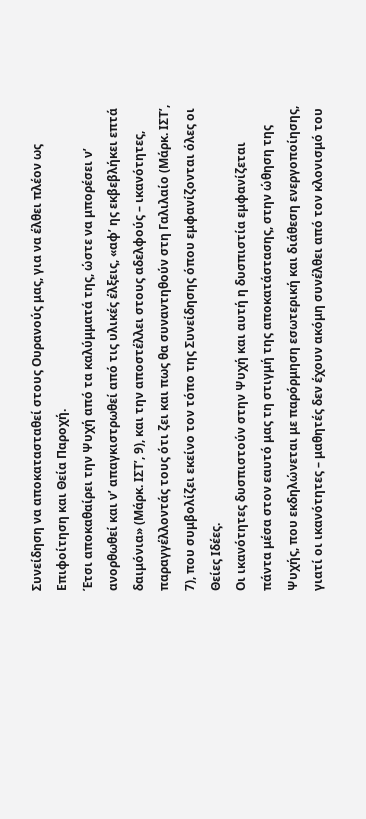Συνείδηση να αποκατασταθεί στους Ουρανούς μας, για να έλθει πλέον ως Επιφοίτηση και Θεία Παροχή.
Έτσι αποκαθαίρει την Ψυχή από τα καλύμματά της, ώστε να μπορέσει ν’ ανορθωθεί και ν’ απαγκιστρωθεί από τις υλικές έλξεις, «αφ’ ης εκβεβλήκει επτά δαιμόνια» (Μάρκ. ΙΣΤ’, 9), και την αποστέλλει στους αδελφούς – ικανότητες, παραγγέλλοντάς τους ότι ζει και πως θα συναντηθούν στη Γαλιλαίο (Μάρκ. ΙΣΤ’, 7), που συμβολίζει εκείνο τον τόπο της Συνείδησης όπου εμφανίζονται όλες οι Θείες Ιδέες.
Οι ικανότητες δυσπιστούν στην Ψυχή και αυτή η δυσπιστία εμφανίζεται πάντα μέσα στον εαυτό μας τη στιγμή της αποκατάστασης, στην ώθηση της Ψυχής, που εκδηλώνεται με παρόρμηση εσωτερική και διάθεση ενεργοποίησης, γιατί οι ικανότητες – μαθητές δεν έχουν ακόμη συνέλθει από τον κλονισμό του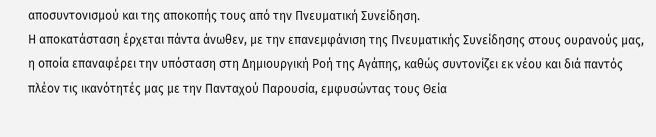αποσυντονισμού και της αποκοπής τους από την Πνευματική Συνείδηση.
Η αποκατάσταση έρχεται πάντα άνωθεν, με την επανεμφάνιση της Πνευματικής Συνείδησης στους ουρανούς μας, η οποία επαναφέρει την υπόσταση στη Δημιουργική Ροή της Αγάπης, καθώς συντονίζει εκ νέου και διά παντός πλέον τις ικανότητές μας με την Πανταχού Παρουσία, εμφυσώντας τους Θεία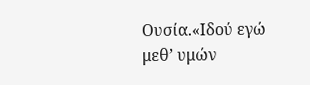Ουσία.«Ιδού εγώ μεθ’ υμών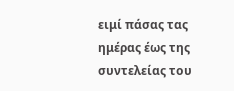ειμί πάσας τας ημέρας έως της συντελείας του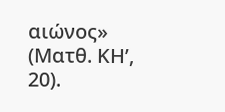αιώνος» (Ματθ. ΚΗ’, 20).